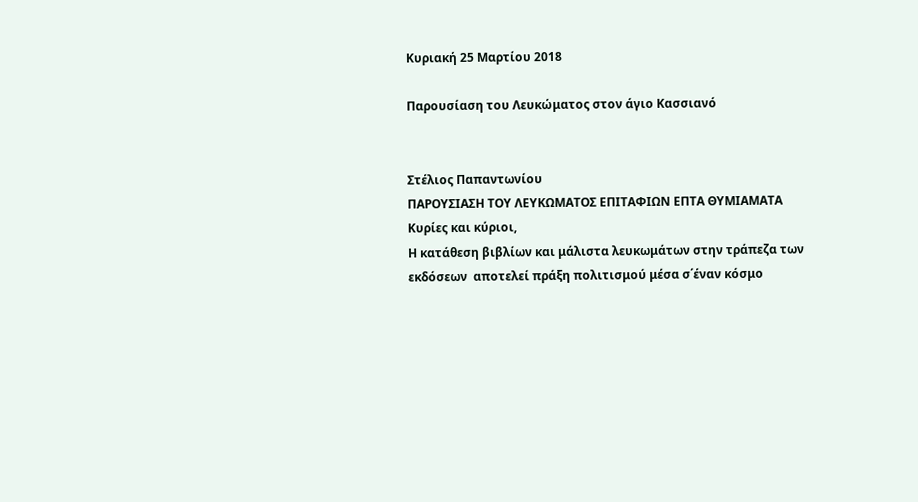Κυριακή 25 Μαρτίου 2018

Παρουσίαση του Λευκώματος στον άγιο Κασσιανό


Στέλιος Παπαντωνίου
ΠΑΡΟΥΣΙΑΣΗ ΤΟΥ ΛΕΥΚΩΜΑΤΟΣ ΕΠΙΤΑΦΙΩΝ ΕΠΤΑ ΘΥΜΙΑΜΑΤΑ
Κυρίες και κύριοι,
Η κατάθεση βιβλίων και μάλιστα λευκωμάτων στην τράπεζα των εκδόσεων  αποτελεί πράξη πολιτισμού μέσα σ΄έναν κόσμο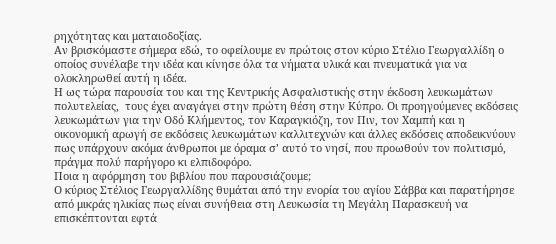ρηχότητας και ματαιοδοξίας.
Αν βρισκόμαστε σήμερα εδώ, το οφείλουμε εν πρώτοις στον κύριο Στέλιο Γεωργαλλίδη ο οποίος συνέλαβε την ιδέα και κίνησε όλα τα νήματα υλικά και πνευματικά για να ολοκληρωθεί αυτή η ιδέα.
Η ως τώρα παρουσία του και της Κεντρικής Ασφαλιστικής στην έκδοση λευκωμάτων πολυτελείας,  τους έχει αναγάγει στην πρώτη θέση στην Κύπρο. Οι προηγούμενες εκδόσεις λευκωμάτων για την Οδό Κλήμεντος, τον Καραγκιόζη, τον Πιν, τον Χαμπή και η οικονομική αρωγή σε εκδόσεις λευκωμάτων καλλιτεχνών και άλλες εκδόσεις αποδεικνύουν πως υπάρχουν ακόμα άνθρωποι με όραμα σ’ αυτό το νησί, που προωθούν τον πολιτισμό, πράγμα πολύ παρήγορο κι ελπιδοφόρο.
Ποια η αφόρμηση του βιβλίου που παρουσιάζουμε;
Ο κύριος Στέλιος Γεωργαλλίδης θυμάται από την ενορία του αγίου Σάββα και παρατήρησε από μικράς ηλικίας πως είναι συνήθεια στη Λευκωσία τη Μεγάλη Παρασκευή να επισκέπτονται εφτά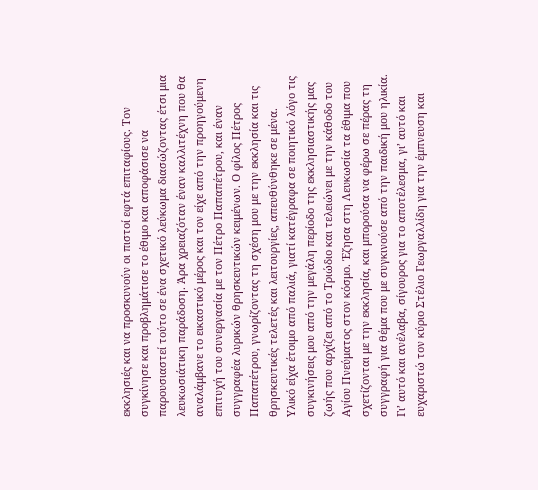εκκλησιές και να προσκυνούν οι πιστοί εφτά επιταφίους. Τον συγκίνησε και προβλημάτισε το έθιμο και αποφάσισε να παρουσιαστεί τούτο σε ένα σχετικό λεύκωμα διασώζοντας έτσι μια λευκωσιάτικη παράδοση. Άρα χρειαζόταν έναν καλλιτέχνη που θα αναλάμβανε το εικαστικό μέρος και τον είχε από την προηγούμενη επιτυχή του συνεργασία με τον Πέτρο Παπαπέτρου, και έναν συγγραφέα λυρικών θρησκευτικών κειμένων. Ο φίλος Πέτρος Παπαπέτρου, γνωρίζοντας τη σχέση μου με την εκκλησία και τις θρησκευτικές τελετές και λειτουργίες, απευθύνθηκε σε μένα.
Υλικό είχα έτοιμο από παλιά, γιατί κατέγραφα σε ποιητικό λόγο τις συγκινήσεις μου από την μεγάλη περίοδο της εκκλησιαστικής μας ζωής που αρχίζει από το Τριώδιο και τελειώνει με την κάθοδο του Αγίου Πνεύματος στον κόσμο. Έζησα στη Λευκωσία τα έθιμα που σχετίζονται με την εκκλησία, και μπορούσα να φέρω σε πέρας τη συγγραφή για θέμα που με συγκινούσε από την παιδική μου ηλικία. Γι’ αυτό και ανέλαβα, σίγουρος για το αποτέλεσμα, γι’ αυτό και ευχαριστώ τον κύριο Στέλιο Γεωργαλλίδη για την έμπνευση και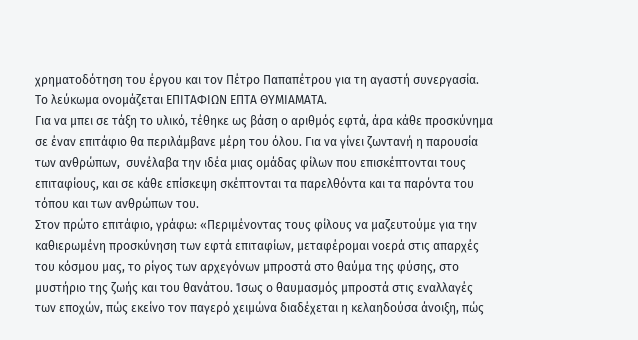χρηματοδότηση του έργου και τον Πέτρο Παπαπέτρου για τη αγαστή συνεργασία.
Το λεύκωμα ονομάζεται ΕΠΙΤΑΦΙΩΝ ΕΠΤΑ ΘΥΜΙΑΜΑΤΑ.
Για να μπει σε τάξη το υλικό, τέθηκε ως βάση ο αριθμός εφτά, άρα κάθε προσκύνημα σε έναν επιτάφιο θα περιλάμβανε μέρη του όλου. Για να γίνει ζωντανή η παρουσία των ανθρώπων,  συνέλαβα την ιδέα μιας ομάδας φίλων που επισκέπτονται τους επιταφίους, και σε κάθε επίσκεψη σκέπτονται τα παρελθόντα και τα παρόντα του τόπου και των ανθρώπων του.
Στον πρώτο επιτάφιο, γράφω: «Περιμένοντας τους φίλους να μαζευτούμε για την καθιερωμένη προσκύνηση των εφτά επιταφίων, μεταφέρομαι νοερά στις απαρχές του κόσμου μας, το ρίγος των αρχεγόνων μπροστά στο θαύμα της φύσης, στο μυστήριο της ζωής και του θανάτου. Ίσως ο θαυμασμός μπροστά στις εναλλαγές των εποχών, πώς εκείνο τον παγερό χειμώνα διαδέχεται η κελαηδούσα άνοιξη, πώς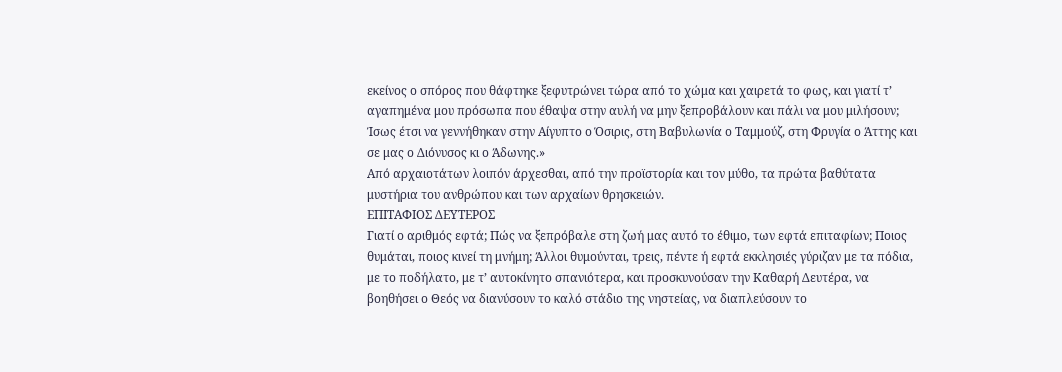εκείνος ο σπόρος που θάφτηκε ξεφυτρώνει τώρα από το χώμα και χαιρετά το φως, και γιατί τ’ αγαπημένα μου πρόσωπα που έθαψα στην αυλή να μην ξεπροβάλουν και πάλι να μου μιλήσουν;
Ίσως έτσι να γεννήθηκαν στην Αίγυπτο ο Όσιρις, στη Βαβυλωνία ο Ταμμούζ, στη Φρυγία ο Άττης και σε μας ο Διόνυσος κι ο Άδωνης.»
Από αρχαιοτάτων λοιπόν άρχεσθαι, από την προϊστορία και τον μύθο, τα πρώτα βαθύτατα μυστήρια του ανθρώπου και των αρχαίων θρησκειών.
ΕΠΙΤΑΦΙΟΣ ΔΕΥΤΕΡΟΣ
Γιατί ο αριθμός εφτά; Πώς να ξεπρόβαλε στη ζωή μας αυτό το έθιμο, των εφτά επιταφίων; Ποιος θυμάται, ποιος κινεί τη μνήμη; Άλλοι θυμούνται, τρεις, πέντε ή εφτά εκκλησιές γύριζαν με τα πόδια, με το ποδήλατο, με τ’ αυτοκίνητο σπανιότερα, και προσκυνούσαν την Καθαρή Δευτέρα, να βοηθήσει ο Θεός να διανύσουν το καλό στάδιο της νηστείας, να διαπλεύσουν το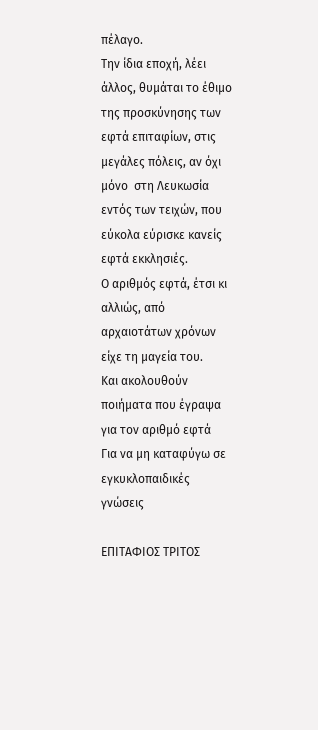πέλαγο.
Την ίδια εποχή, λέει άλλος, θυμάται το έθιμο της προσκύνησης των εφτά επιταφίων, στις μεγάλες πόλεις, αν όχι μόνο  στη Λευκωσία εντός των τειχών, που εύκολα εύρισκε κανείς εφτά εκκλησιές.
Ο αριθμός εφτά, έτσι κι αλλιώς, από αρχαιοτάτων χρόνων είχε τη μαγεία του.
Και ακολουθούν ποιήματα που έγραψα για τον αριθμό εφτά
Για να μη καταφύγω σε εγκυκλοπαιδικές γνώσεις

ΕΠΙΤΑΦΙΟΣ ΤΡΙΤΟΣ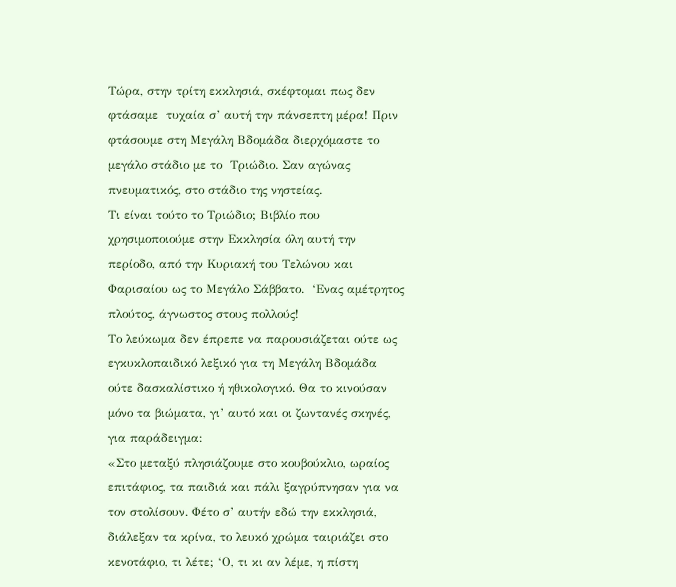Τώρα, στην τρίτη εκκλησιά, σκέφτομαι πως δεν φτάσαμε  τυχαία σ’ αυτή την πάνσεπτη μέρα! Πριν φτάσουμε στη Μεγάλη Βδομάδα διερχόμαστε το μεγάλο στάδιο με το  Τριώδιο. Σαν αγώνας πνευματικός, στο στάδιο της νηστείας.
Τι είναι τούτο το Τριώδιο; Βιβλίο που χρησιμοποιούμε στην Εκκλησία όλη αυτή την περίοδο, από την Κυριακή του Τελώνου και Φαρισαίου ως το Μεγάλο Σάββατο.  ‘Ενας αμέτρητος πλούτος, άγνωστος στους πολλούς!
Το λεύκωμα δεν έπρεπε να παρουσιάζεται ούτε ως εγκυκλοπαιδικό λεξικό για τη Μεγάλη Βδομάδα ούτε δασκαλίστικο ή ηθικολογικό. Θα το κινούσαν μόνο τα βιώματα, γι’ αυτό και οι ζωντανές σκηνές, για παράδειγμα:
«Στο μεταξύ πλησιάζουμε στο κουβούκλιο, ωραίος επιτάφιος, τα παιδιά και πάλι ξαγρύπνησαν για να τον στολίσουν. Φέτο σ’ αυτήν εδώ την εκκλησιά, διάλεξαν τα κρίνα, το λευκό χρώμα ταιριάζει στο κενοτάφιο, τι λέτε; ‘Ο, τι κι αν λέμε, η πίστη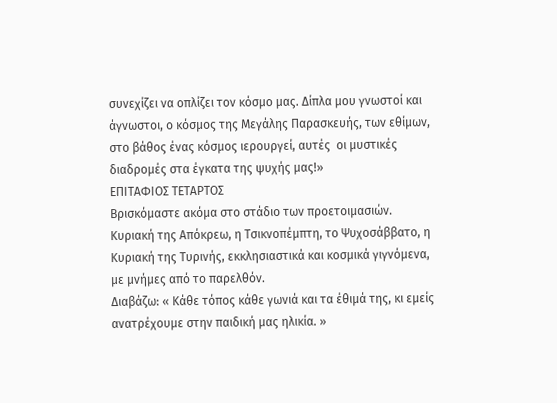συνεχίζει να οπλίζει τον κόσμο μας. Δίπλα μου γνωστοί και άγνωστοι, ο κόσμος της Μεγάλης Παρασκευής, των εθίμων, στο βάθος ένας κόσμος ιερουργεί, αυτές  οι μυστικές διαδρομές στα έγκατα της ψυχής μας!»
ΕΠΙΤΑΦΙΟΣ ΤΕΤΑΡΤΟΣ
Βρισκόμαστε ακόμα στο στάδιο των προετοιμασιών. Κυριακή της Απόκρεω, η Τσικνοπέμπτη, το Ψυχοσάββατο, η Κυριακή της Τυρινής, εκκλησιαστικά και κοσμικά γιγνόμενα, με μνήμες από το παρελθόν.
Διαβάζω: « Κάθε τόπος κάθε γωνιά και τα έθιμά της, κι εμείς ανατρέχουμε στην παιδική μας ηλικία. »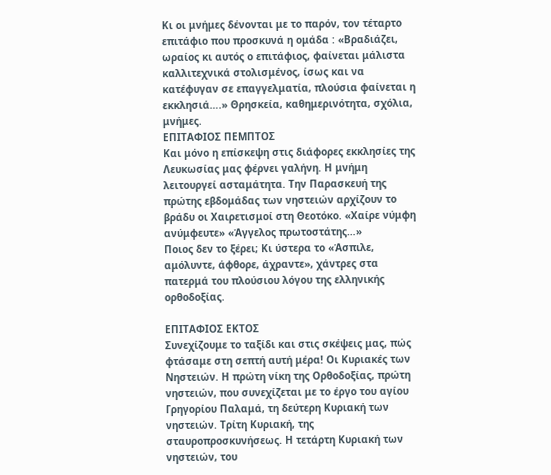Κι οι μνήμες δένονται με το παρόν, τον τέταρτο επιτάφιο που προσκυνά η ομάδα : «Βραδιάζει, ωραίος κι αυτός ο επιτάφιος, φαίνεται μάλιστα καλλιτεχνικά στολισμένος, ίσως και να κατέφυγαν σε επαγγελματία, πλούσια φαίνεται η εκκλησιά….» Θρησκεία, καθημερινότητα, σχόλια, μνήμες.
ΕΠΙΤΑΦΙΟΣ ΠΕΜΠΤΟΣ
Και μόνο η επίσκεψη στις διάφορες εκκλησίες της Λευκωσίας μας φέρνει γαλήνη. Η μνήμη λειτουργεί ασταμάτητα. Την Παρασκευή της πρώτης εβδομάδας των νηστειών αρχίζουν το βράδυ οι Χαιρετισμοί στη Θεοτόκο. «Χαίρε νύμφη ανύμφευτε» «Άγγελος πρωτοστάτης…»             Ποιος δεν το ξέρει; Κι ύστερα το «Άσπιλε, αμόλυντε, άφθορε, άχραντε», χάντρες στα πατερμά του πλούσιου λόγου της ελληνικής ορθοδοξίας.

ΕΠΙΤΑΦΙΟΣ ΕΚΤΟΣ
Συνεχίζουμε το ταξίδι και στις σκέψεις μας, πώς φτάσαμε στη σεπτή αυτή μέρα! Οι Κυριακές των Νηστειών. Η πρώτη νίκη της Ορθοδοξίας, πρώτη νηστειών, που συνεχίζεται με το έργο του αγίου Γρηγορίου Παλαμά, τη δεύτερη Κυριακή των νηστειών. Τρίτη Κυριακή, της σταυροπροσκυνήσεως. Η τετάρτη Κυριακή των νηστειών, του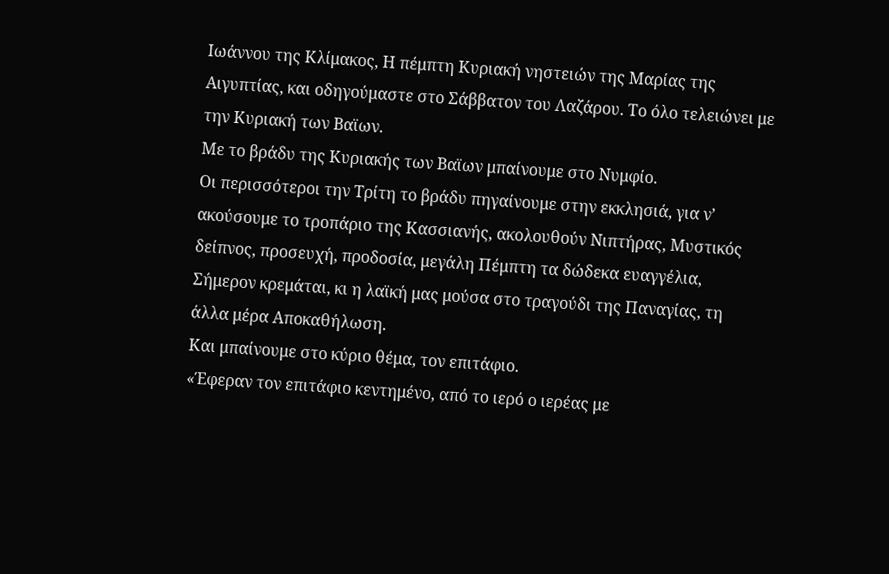Ιωάννου της Κλίμακος, Η πέμπτη Κυριακή νηστειών της Μαρίας της Αιγυπτίας, και οδηγούμαστε στο Σάββατον του Λαζάρου. Το όλο τελειώνει με την Κυριακή των Βαϊων.
Με το βράδυ της Κυριακής των Βαϊων μπαίνουμε στο Νυμφίο.
Οι περισσότεροι την Τρίτη το βράδυ πηγαίνουμε στην εκκλησιά, για ν’ ακούσουμε το τροπάριο της Κασσιανής, ακολουθούν Νιπτήρας, Μυστικός δείπνος, προσευχή, προδοσία, μεγάλη Πέμπτη τα δώδεκα ευαγγέλια, Σήμερον κρεμάται, κι η λαϊκή μας μούσα στο τραγούδι της Παναγίας, τη άλλα μέρα Αποκαθήλωση.
Και μπαίνουμε στο κύριο θέμα, τον επιτάφιο.
«Έφεραν τον επιτάφιο κεντημένο, από το ιερό ο ιερέας με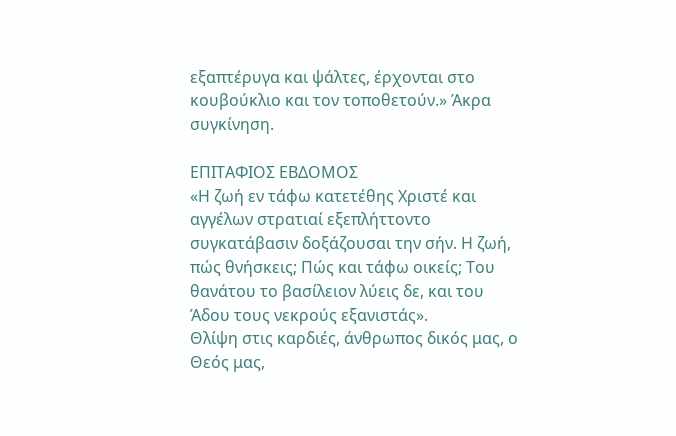εξαπτέρυγα και ψάλτες, έρχονται στο κουβούκλιο και τον τοποθετούν.» Άκρα συγκίνηση.

ΕΠΙΤΑΦΙΟΣ ΕΒΔΟΜΟΣ
«Η ζωή εν τάφω κατετέθης Χριστέ και αγγέλων στρατιαί εξεπλήττοντο συγκατάβασιν δοξάζουσαι την σήν. Η ζωή, πώς θνήσκεις; Πώς και τάφω οικείς; Του θανάτου το βασίλειον λύεις δε, και του Άδου τους νεκρούς εξανιστάς».
Θλίψη στις καρδιές, άνθρωπος δικός μας, ο Θεός μας,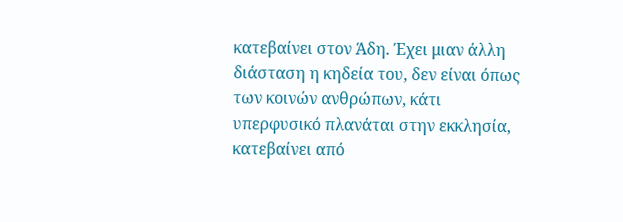κατεβαίνει στον Άδη. Έχει μιαν άλλη διάσταση η κηδεία του, δεν είναι όπως των κοινών ανθρώπων, κάτι υπερφυσικό πλανάται στην εκκλησία, κατεβαίνει από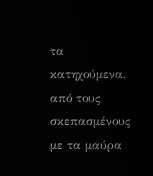τα κατηχούμενα, από τους σκεπασμένους με τα μαύρα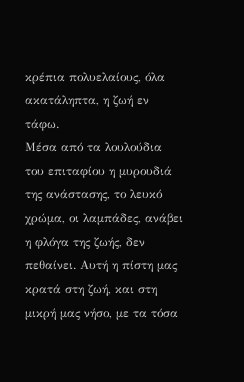κρέπια πολυελαίους, όλα ακατάληπτα, η ζωή εν τάφω.
Μέσα από τα λουλούδια του επιταφίου η μυρουδιά της ανάστασης, το λευκό χρώμα, οι λαμπάδες, ανάβει η φλόγα της ζωής, δεν πεθαίνει. Αυτή η πίστη μας κρατά στη ζωή, και στη μικρή μας νήσο, με τα τόσα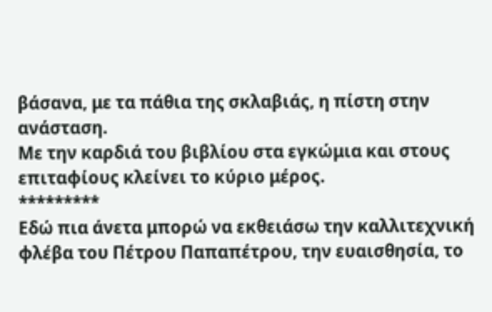βάσανα, με τα πάθια της σκλαβιάς, η πίστη στην ανάσταση.
Με την καρδιά του βιβλίου στα εγκώμια και στους επιταφίους κλείνει το κύριο μέρος.
*********
Εδώ πια άνετα μπορώ να εκθειάσω την καλλιτεχνική φλέβα του Πέτρου Παπαπέτρου, την ευαισθησία, το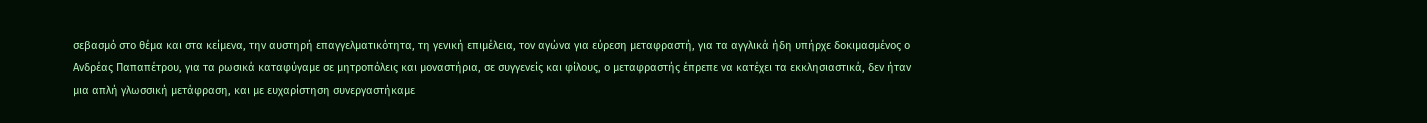σεβασμό στο θέμα και στα κείμενα, την αυστηρή επαγγελματικότητα, τη γενική επιμέλεια, τον αγώνα για εύρεση μεταφραστή, για τα αγγλικά ήδη υπήρχε δοκιμασμένος ο Ανδρέας Παπαπέτρου, για τα ρωσικά καταφύγαμε σε μητροπόλεις και μοναστήρια, σε συγγενείς και φίλους, ο μεταφραστής έπρεπε να κατέχει τα εκκλησιαστικά, δεν ήταν μια απλή γλωσσική μετάφραση, και με ευχαρίστηση συνεργαστήκαμε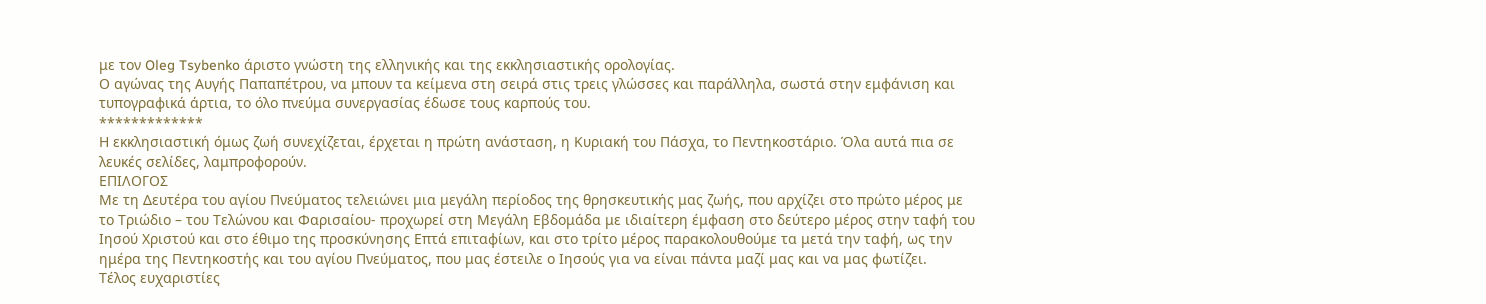με τον Oleg Tsybenko άριστο γνώστη της ελληνικής και της εκκλησιαστικής ορολογίας.
Ο αγώνας της Αυγής Παπαπέτρου, να μπουν τα κείμενα στη σειρά στις τρεις γλώσσες και παράλληλα, σωστά στην εμφάνιση και τυπογραφικά άρτια, το όλο πνεύμα συνεργασίας έδωσε τους καρπούς του.
*************
Η εκκλησιαστική όμως ζωή συνεχίζεται, έρχεται η πρώτη ανάσταση, η Κυριακή του Πάσχα, το Πεντηκοστάριο. Όλα αυτά πια σε λευκές σελίδες, λαμπροφορούν.
ΕΠΙΛΟΓΟΣ
Με τη Δευτέρα του αγίου Πνεύματος τελειώνει μια μεγάλη περίοδος της θρησκευτικής μας ζωής, που αρχίζει στο πρώτο μέρος με το Τριώδιο – του Τελώνου και Φαρισαίου- προχωρεί στη Μεγάλη Εβδομάδα με ιδιαίτερη έμφαση στο δεύτερο μέρος στην ταφή του Ιησού Χριστού και στο έθιμο της προσκύνησης Επτά επιταφίων, και στο τρίτο μέρος παρακολουθούμε τα μετά την ταφή, ως την ημέρα της Πεντηκοστής και του αγίου Πνεύματος, που μας έστειλε ο Ιησούς για να είναι πάντα μαζί μας και να μας φωτίζει.
Τέλος ευχαριστίες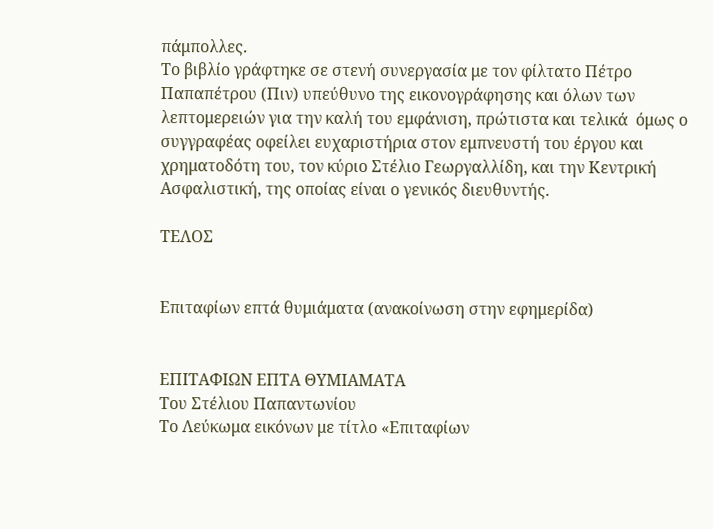πάμπολλες.
Το βιβλίο γράφτηκε σε στενή συνεργασία με τον φίλτατο Πέτρο Παπαπέτρου (Πιν) υπεύθυνο της εικονογράφησης και όλων των λεπτομερειών για την καλή του εμφάνιση, πρώτιστα και τελικά  όμως ο συγγραφέας οφείλει ευχαριστήρια στον εμπνευστή του έργου και χρηματοδότη του, τον κύριο Στέλιο Γεωργαλλίδη, και την Κεντρική Ασφαλιστική, της οποίας είναι ο γενικός διευθυντής.

ΤΕΛΟΣ


Επιταφίων επτά θυμιάματα (ανακοίνωση στην εφημερίδα)


ΕΠΙΤΑΦΙΩΝ ΕΠΤΑ ΘΥΜΙΑΜΑΤΑ
Του Στέλιου Παπαντωνίου
Το Λεύκωμα εικόνων με τίτλο «Επιταφίων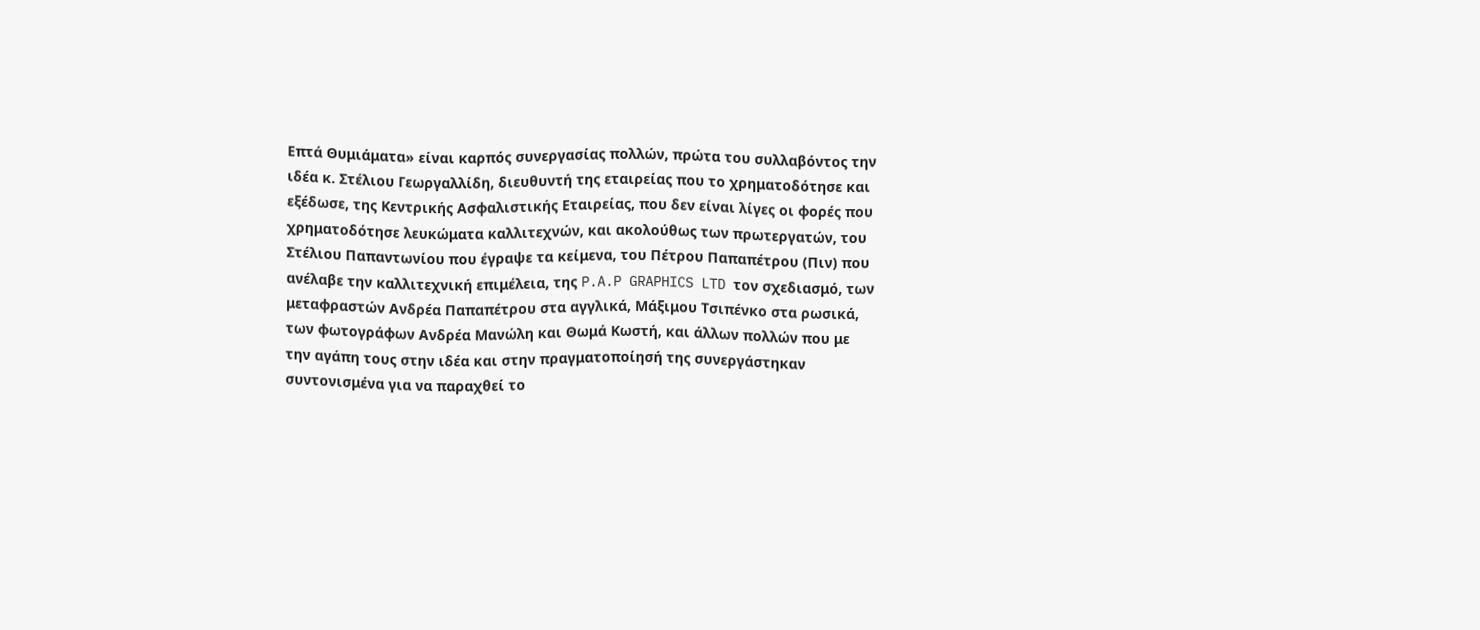Επτά Θυμιάματα» είναι καρπός συνεργασίας πολλών, πρώτα του συλλαβόντος την ιδέα κ. Στέλιου Γεωργαλλίδη, διευθυντή της εταιρείας που το χρηματοδότησε και εξέδωσε, της Κεντρικής Ασφαλιστικής Εταιρείας, που δεν είναι λίγες οι φορές που χρηματοδότησε λευκώματα καλλιτεχνών, και ακολούθως των πρωτεργατών, του Στέλιου Παπαντωνίου που έγραψε τα κείμενα, του Πέτρου Παπαπέτρου (Πιν) που ανέλαβε την καλλιτεχνική επιμέλεια, της P.A.P GRAPHICS LTD τον σχεδιασμό, των μεταφραστών Ανδρέα Παπαπέτρου στα αγγλικά, Μάξιμου Τσιπένκο στα ρωσικά, των φωτογράφων Ανδρέα Μανώλη και Θωμά Κωστή, και άλλων πολλών που με την αγάπη τους στην ιδέα και στην πραγματοποίησή της συνεργάστηκαν συντονισμένα για να παραχθεί το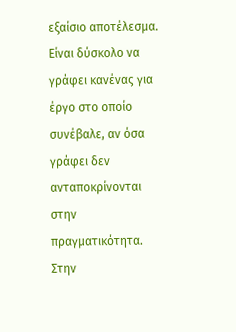εξαίσιο αποτέλεσμα.
Είναι δύσκολο να γράφει κανένας για έργο στο οποίο συνέβαλε, αν όσα γράφει δεν ανταποκρίνονται στην πραγματικότητα. Στην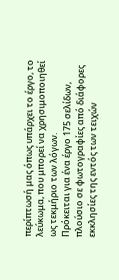περίπτωσή μας όπως υπάρχει το έργο, το  λεύκωμα, που μπορεί να χρησιμοποιηθεί ως τεκμήριο των λόγων.
Πρόκειται για ένα έργο 175 σελίδων, πλούσιο σε φωτογραφίες από διάφορες εκκλησίες της εντός των τειχών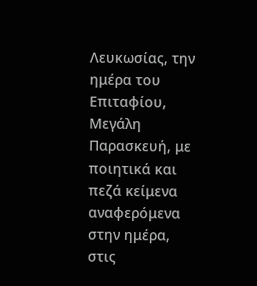Λευκωσίας, την ημέρα του Επιταφίου, Μεγάλη Παρασκευή, με ποιητικά και πεζά κείμενα αναφερόμενα στην ημέρα, στις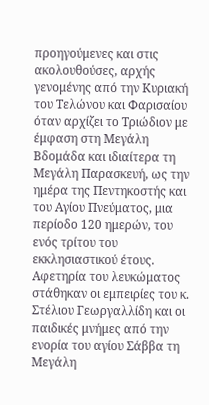προηγούμενες και στις ακολουθούσες, αρχής γενομένης από την Κυριακή του Τελώνου και Φαρισαίου όταν αρχίζει το Τριώδιον με έμφαση στη Μεγάλη Βδομάδα και ιδιαίτερα τη Μεγάλη Παρασκευή, ως την ημέρα της Πεντηκοστής και του Αγίου Πνεύματος, μια περίοδο 120 ημερών, του ενός τρίτου του εκκλησιαστικού έτους.
Αφετηρία του λευκώματος στάθηκαν οι εμπειρίες του κ. Στέλιου Γεωργαλλίδη και οι παιδικές μνήμες από την ενορία του αγίου Σάββα τη Μεγάλη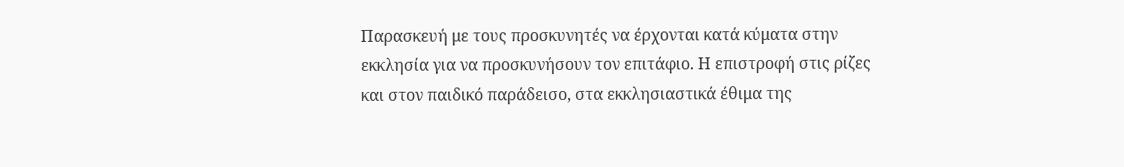Παρασκευή με τους προσκυνητές να έρχονται κατά κύματα στην εκκλησία για να προσκυνήσουν τον επιτάφιο. Η επιστροφή στις ρίζες και στον παιδικό παράδεισο, στα εκκλησιαστικά έθιμα της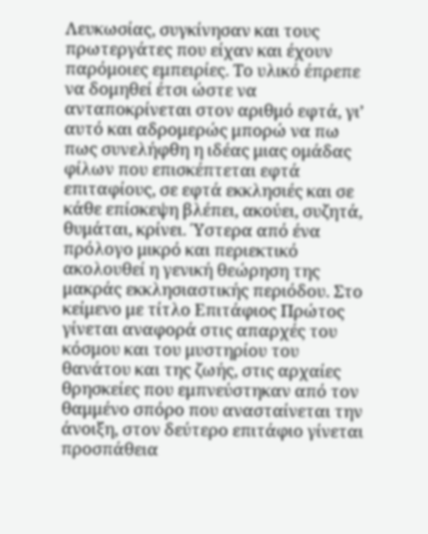Λευκωσίας, συγκίνησαν και τους πρωτεργάτες που είχαν και έχουν παρόμοιες εμπειρίες. Το υλικό έπρεπε να δομηθεί έτσι ώστε να ανταποκρίνεται στον αριθμό εφτά, γι’ αυτό και αδρομερώς μπορώ να πω πως συνελήφθη η ιδέας μιας ομάδας φίλων που επισκέπτεται εφτά επιταφίους, σε εφτά εκκλησιές και σε κάθε επίσκεψη βλέπει, ακούει, συζητά, θυμάται, κρίνει. Ύστερα από ένα πρόλογο μικρό και περιεκτικό ακολουθεί η γενική θεώρηση της μακράς εκκλησιαστικής περιόδου. Στο κείμενο με τίτλο Επιτάφιος Πρώτος γίνεται αναφορά στις απαρχές του κόσμου και του μυστηρίου του θανάτου και της ζωής, στις αρχαίες θρησκείες που εμπνεύστηκαν από τον θαμμένο σπόρο που ανασταίνεται την άνοιξη, στον δεύτερο επιτάφιο γίνεται προσπάθεια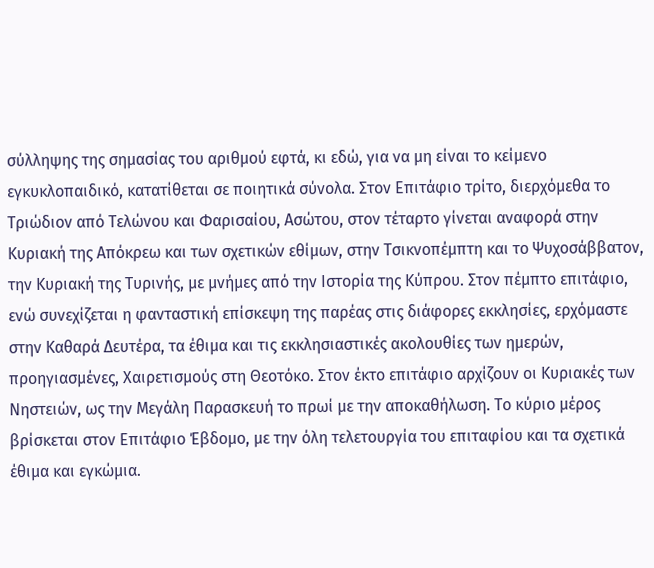σύλληψης της σημασίας του αριθμού εφτά, κι εδώ, για να μη είναι το κείμενο εγκυκλοπαιδικό, κατατίθεται σε ποιητικά σύνολα. Στον Επιτάφιο τρίτο, διερχόμεθα το Τριώδιον από Τελώνου και Φαρισαίου, Ασώτου, στον τέταρτο γίνεται αναφορά στην Κυριακή της Απόκρεω και των σχετικών εθίμων, στην Τσικνοπέμπτη και το Ψυχοσάββατον, την Κυριακή της Τυρινής, με μνήμες από την Ιστορία της Κύπρου. Στον πέμπτο επιτάφιο, ενώ συνεχίζεται η φανταστική επίσκεψη της παρέας στις διάφορες εκκλησίες, ερχόμαστε στην Καθαρά Δευτέρα, τα έθιμα και τις εκκλησιαστικές ακολουθίες των ημερών, προηγιασμένες, Χαιρετισμούς στη Θεοτόκο. Στον έκτο επιτάφιο αρχίζουν οι Κυριακές των Νηστειών, ως την Μεγάλη Παρασκευή το πρωί με την αποκαθήλωση. Το κύριο μέρος βρίσκεται στον Επιτάφιο Έβδομο, με την όλη τελετουργία του επιταφίου και τα σχετικά έθιμα και εγκώμια.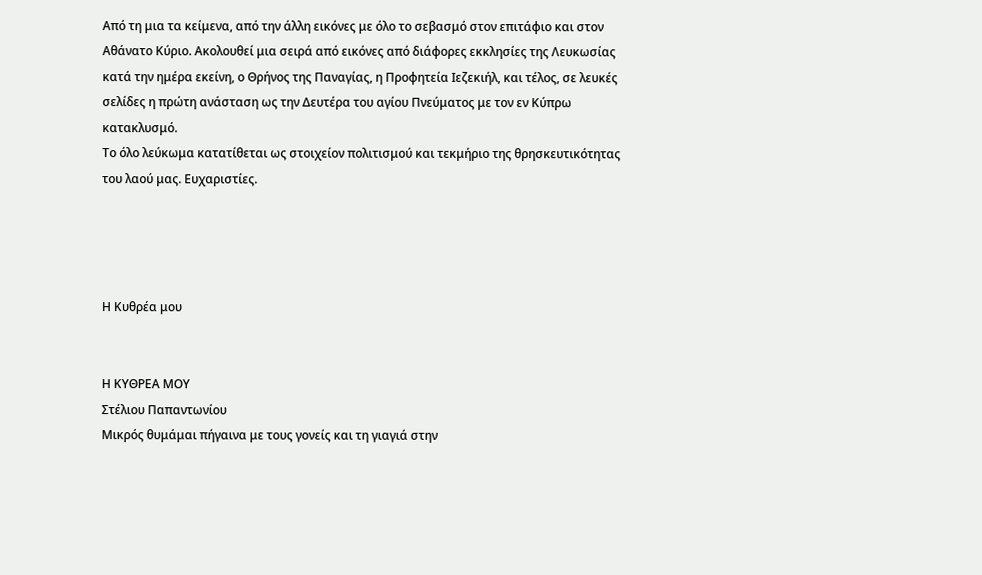Από τη μια τα κείμενα, από την άλλη εικόνες με όλο το σεβασμό στον επιτάφιο και στον Αθάνατο Κύριο. Ακολουθεί μια σειρά από εικόνες από διάφορες εκκλησίες της Λευκωσίας κατά την ημέρα εκείνη, ο Θρήνος της Παναγίας, η Προφητεία Ιεζεκιήλ, και τέλος, σε λευκές σελίδες η πρώτη ανάσταση ως την Δευτέρα του αγίου Πνεύματος με τον εν Κύπρω κατακλυσμό.
Το όλο λεύκωμα κατατίθεται ως στοιχείον πολιτισμού και τεκμήριο της θρησκευτικότητας του λαού μας. Ευχαριστίες.




Η Κυθρέα μου


Η ΚΥΘΡΕΑ ΜΟΥ
Στέλιου Παπαντωνίου
Μικρός θυμάμαι πήγαινα με τους γονείς και τη γιαγιά στην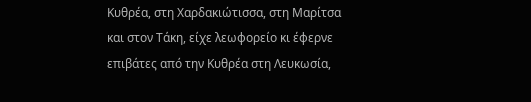Κυθρέα, στη Χαρδακιώτισσα, στη Μαρίτσα και στον Τάκη, είχε λεωφορείο κι έφερνε επιβάτες από την Κυθρέα στη Λευκωσία,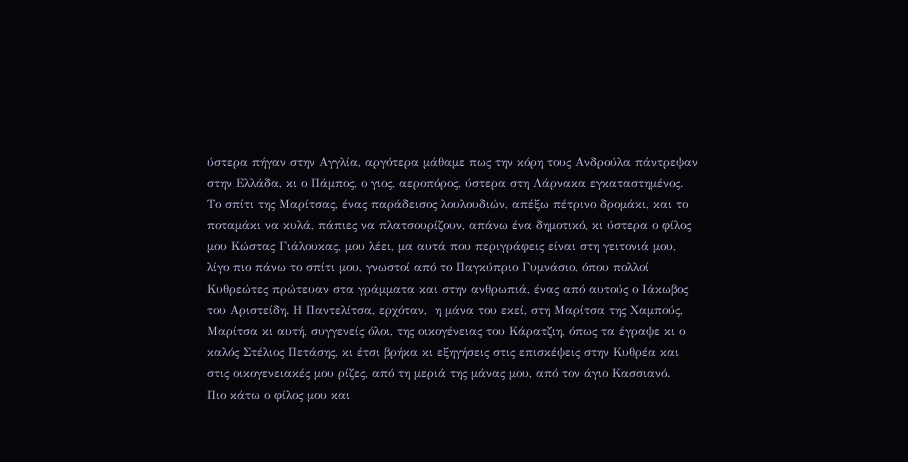ύστερα πήγαν στην Αγγλία, αργότερα μάθαμε πως την κόρη τους Ανδρούλα πάντρεψαν στην Ελλάδα, κι ο Πάμπος, ο γιος, αεροπόρος, ύστερα στη Λάρνακα εγκαταστημένος. Το σπίτι της Μαρίτσας, ένας παράδεισος λουλουδιών, απέξω πέτρινο δρομάκι, και το ποταμάκι να κυλά, πάπιες να πλατσουρίζουν, απάνω ένα δημοτικό, κι ύστερα ο φίλος μου Κώστας Γιάλουκας, μου λέει, μα αυτά που περιγράφεις είναι στη γειτονιά μου, λίγο πιο πάνω το σπίτι μου, γνωστοί από το Παγκύπριο Γυμνάσιο, όπου πολλοί Κυθρεώτες πρώτευαν στα γράμματα και στην ανθρωπιά, ένας από αυτούς ο Ιάκωβος του Αριστείδη. Η Παντελίτσα, ερχόταν,  η μάνα του εκεί, στη Μαρίτσα της Χαμπούς, Μαρίτσα κι αυτή, συγγενείς όλοι, της οικογένειας του Κάρατζιη, όπως τα έγραψε κι ο καλός Στέλιος Πετάσης, κι έτσι βρήκα κι εξηγήσεις στις επισκέψεις στην Κυθρέα και στις οικογενειακές μου ρίζες, από τη μεριά της μάνας μου, από τον άγιο Κασσιανό.
Πιο κάτω ο φίλος μου και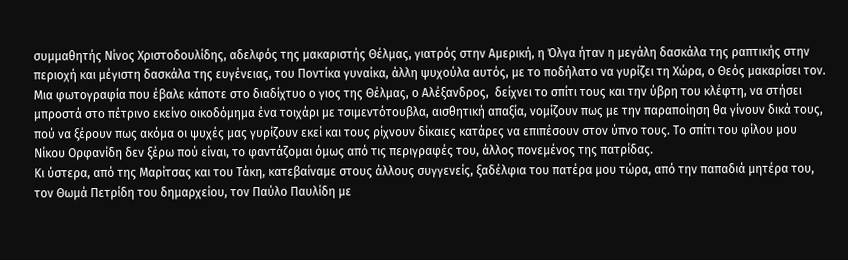συμμαθητής Νίνος Χριστοδουλίδης, αδελφός της μακαριστής Θέλμας, γιατρός στην Αμερική, η Όλγα ήταν η μεγάλη δασκάλα της ραπτικής στην περιοχή και μέγιστη δασκάλα της ευγένειας, του Ποντίκα γυναίκα, άλλη ψυχούλα αυτός, με το ποδήλατο να γυρίζει τη Χώρα, ο Θεός μακαρίσει τον. Μια φωτογραφία που έβαλε κάποτε στο διαδίχτυο ο γιος της Θέλμας, ο Αλέξανδρος,  δείχνει το σπίτι τους και την ύβρη του κλέφτη, να στήσει μπροστά στο πέτρινο εκείνο οικοδόμημα ένα τοιχάρι με τσιμεντότουβλα, αισθητική απαξία, νομίζουν πως με την παραποίηση θα γίνουν δικά τους, πού να ξέρουν πως ακόμα οι ψυχές μας γυρίζουν εκεί και τους ρίχνουν δίκαιες κατάρες να επιπέσουν στον ύπνο τους. Το σπίτι του φίλου μου Νίκου Ορφανίδη δεν ξέρω πού είναι, το φαντάζομαι όμως από τις περιγραφές του, άλλος πονεμένος της πατρίδας.
Κι ύστερα, από της Μαρίτσας και του Τάκη, κατεβαίναμε στους άλλους συγγενείς, ξαδέλφια του πατέρα μου τώρα, από την παπαδιά μητέρα του, τον Θωμά Πετρίδη του δημαρχείου, τον Παύλο Παυλίδη με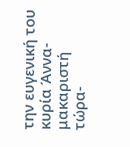την ευγενική του κυρία Άννα- μακαριστή τώρα-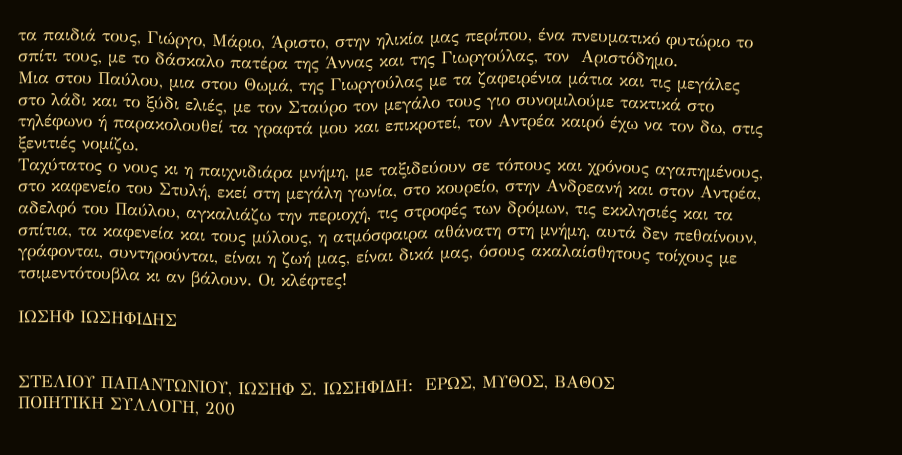τα παιδιά τους, Γιώργο, Μάριο, Άριστο, στην ηλικία μας περίπου, ένα πνευματικό φυτώριο το σπίτι τους, με το δάσκαλο πατέρα της Άννας και της Γιωργούλας, τον  Αριστόδημο.
Μια στου Παύλου, μια στου Θωμά, της Γιωργούλας με τα ζαφειρένια μάτια και τις μεγάλες στο λάδι και το ξύδι ελιές, με τον Σταύρο τον μεγάλο τους γιο συνομιλούμε τακτικά στο τηλέφωνο ή παρακολουθεί τα γραφτά μου και επικροτεί, τον Αντρέα καιρό έχω να τον δω, στις ξενιτιές νομίζω.
Ταχύτατος ο νους κι η παιχνιδιάρα μνήμη, με ταξιδεύουν σε τόπους και χρόνους αγαπημένους, στο καφενείο του Στυλή, εκεί στη μεγάλη γωνία, στο κουρείο, στην Ανδρεανή και στον Αντρέα, αδελφό του Παύλου, αγκαλιάζω την περιοχή, τις στροφές των δρόμων, τις εκκλησιές και τα σπίτια, τα καφενεία και τους μύλους, η ατμόσφαιρα αθάνατη στη μνήμη, αυτά δεν πεθαίνουν, γράφονται, συντηρούνται, είναι η ζωή μας, είναι δικά μας, όσους ακαλαίσθητους τοίχους με τσιμεντότουβλα κι αν βάλουν. Οι κλέφτες!

ΙΩΣΗΦ ΙΩΣΗΦΙΔΗΣ


ΣΤΕΛΙΟΥ ΠΑΠΑΝΤΩΝΙΟΥ, ΙΩΣΗΦ Σ. ΙΩΣΗΦΙΔΗ:  ΕΡΩΣ, ΜΥΘΟΣ, ΒΑΘΟΣ
ΠΟΙΗΤΙΚΗ ΣΥΛΛΟΓΗ, 200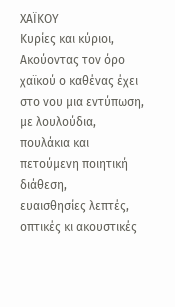ΧΑΪΚΟΥ
Κυρίες και κύριοι,
Ακούοντας τον όρο χαϊκού ο καθένας έχει στο νου μια εντύπωση,                  με λουλούδια, πουλάκια και πετούμενη ποιητική διάθεση,                 ευαισθησίες λεπτές, οπτικές κι ακουστικές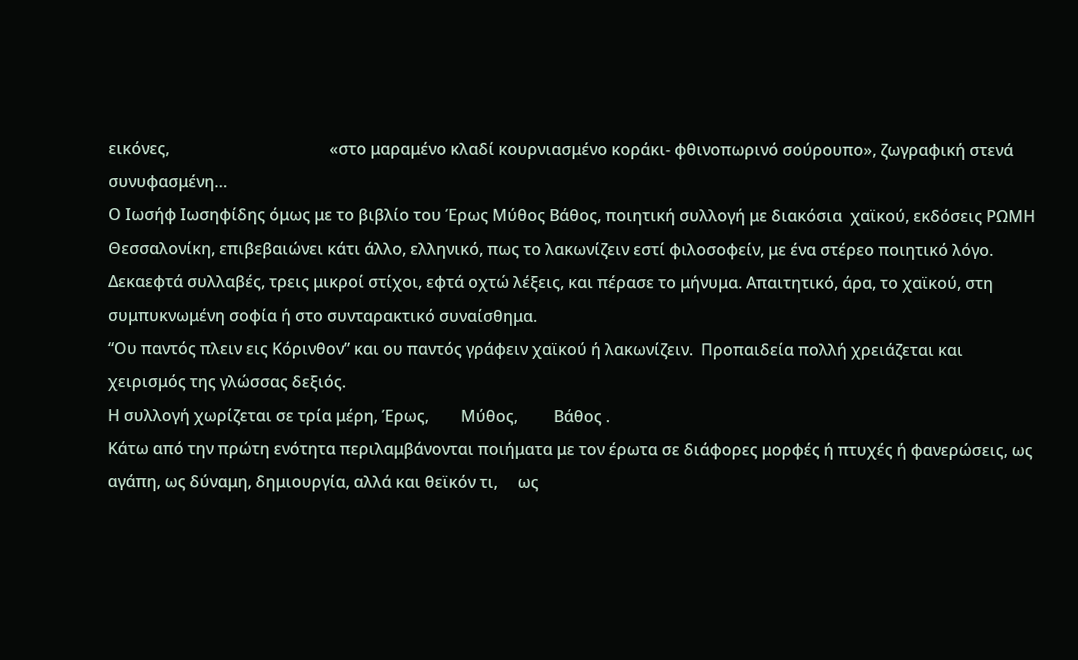εικόνες,                                        «στο μαραμένο κλαδί κουρνιασμένο κοράκι- φθινοπωρινό σούρουπο», ζωγραφική στενά συνυφασμένη…
Ο Ιωσήφ Ιωσηφίδης όμως με το βιβλίο του Έρως Μύθος Βάθος, ποιητική συλλογή με διακόσια  χαϊκού, εκδόσεις ΡΩΜΗ Θεσσαλονίκη, επιβεβαιώνει κάτι άλλο, ελληνικό, πως το λακωνίζειν εστί φιλοσοφείν, με ένα στέρεο ποιητικό λόγο.
Δεκαεφτά συλλαβές, τρεις μικροί στίχοι, εφτά οχτώ λέξεις, και πέρασε το μήνυμα. Απαιτητικό, άρα, το χαϊκού, στη συμπυκνωμένη σοφία ή στο συνταρακτικό συναίσθημα.
“Ου παντός πλειν εις Κόρινθον” και ου παντός γράφειν χαϊκού ή λακωνίζειν.  Προπαιδεία πολλή χρειάζεται και                                          χειρισμός της γλώσσας δεξιός.
Η συλλογή χωρίζεται σε τρία μέρη, Έρως,        Μύθος,         Βάθος .
Κάτω από την πρώτη ενότητα περιλαμβάνονται ποιήματα με τον έρωτα σε διάφορες μορφές ή πτυχές ή φανερώσεις, ως αγάπη, ως δύναμη, δημιουργία, αλλά και θεϊκόν τι,     ως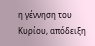η γέννηση του Κυρίου, απόδειξη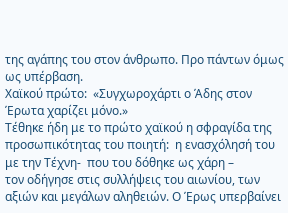της αγάπης του στον άνθρωπο. Προ πάντων όμως ως υπέρβαση.
Χαϊκού πρώτο:  «Συγχωροχάρτι ο Άδης στον Έρωτα χαρίζει μόνο.»
Τέθηκε ήδη με το πρώτο χαϊκού η σφραγίδα της προσωπικότητας του ποιητή:  η ενασχόλησή του με την Τέχνη-  που του δόθηκε ως χάρη –                                                         τον οδήγησε στις συλλήψεις του αιωνίου, των αξιών και μεγάλων αληθειών. Ο Έρως υπερβαίνει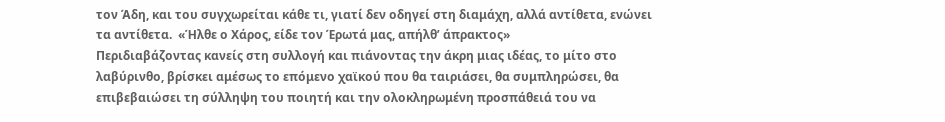τον Άδη, και του συγχωρείται κάθε τι, γιατί δεν οδηγεί στη διαμάχη, αλλά αντίθετα, ενώνει τα αντίθετα.  «Ήλθε ο Χάρος, είδε τον Έρωτά μας, απήλθ’ άπρακτος»
Περιδιαβάζοντας κανείς στη συλλογή και πιάνοντας την άκρη μιας ιδέας, το μίτο στο λαβύρινθο, βρίσκει αμέσως το επόμενο χαϊκού που θα ταιριάσει, θα συμπληρώσει, θα επιβεβαιώσει τη σύλληψη του ποιητή και την ολοκληρωμένη προσπάθειά του να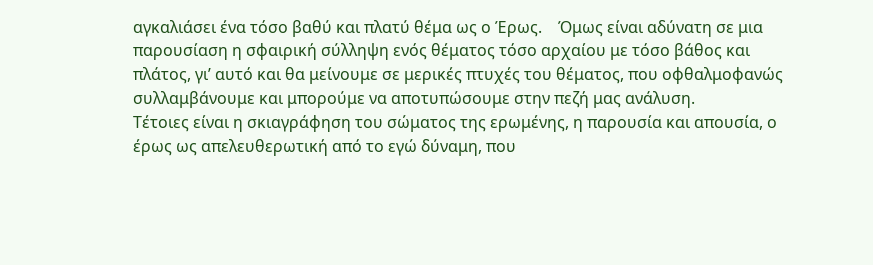αγκαλιάσει ένα τόσο βαθύ και πλατύ θέμα ως ο Έρως.    Όμως είναι αδύνατη σε μια παρουσίαση η σφαιρική σύλληψη ενός θέματος τόσο αρχαίου με τόσο βάθος και πλάτος, γι’ αυτό και θα μείνουμε σε μερικές πτυχές του θέματος, που οφθαλμοφανώς συλλαμβάνουμε και μπορούμε να αποτυπώσουμε στην πεζή μας ανάλυση.
Τέτοιες είναι η σκιαγράφηση του σώματος της ερωμένης, η παρουσία και απουσία, ο έρως ως απελευθερωτική από το εγώ δύναμη, που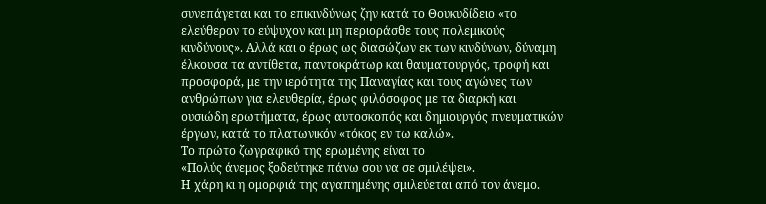συνεπάγεται και το επικινδύνως ζην κατά το Θουκυδίδειο «το ελεύθερον το εύψυχον και μη περιοράσθε τους πολεμικούς κινδύνους». Αλλά και ο έρως ως διασώζων εκ των κινδύνων, δύναμη έλκουσα τα αντίθετα, παντοκράτωρ και θαυματουργός, τροφή και προσφορά, με την ιερότητα της Παναγίας και τους αγώνες των ανθρώπων για ελευθερία, έρως φιλόσοφος με τα διαρκή και ουσιώδη ερωτήματα, έρως αυτοσκοπός και δημιουργός πνευματικών έργων, κατά το πλατωνικόν «τόκος εν τω καλώ».
Το πρώτο ζωγραφικό της ερωμένης είναι το                                                «Πολύς άνεμος ξοδεύτηκε πάνω σου να σε σμιλέψει».                                    Η χάρη κι η ομορφιά της αγαπημένης σμιλεύεται από τον άνεμο.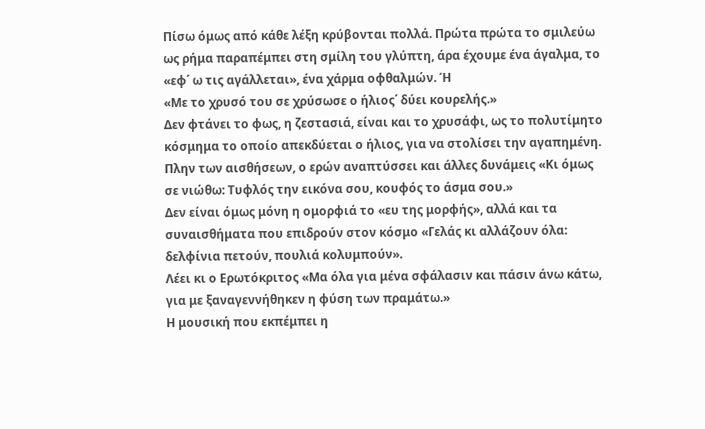Πίσω όμως από κάθε λέξη κρύβονται πολλά. Πρώτα πρώτα το σμιλεύω ως ρήμα παραπέμπει στη σμίλη του γλύπτη, άρα έχουμε ένα άγαλμα, το «εφ΄ ω τις αγάλλεται», ένα χάρμα οφθαλμών. Ή                                                      «Με το χρυσό του σε χρύσωσε ο ήλιος΄ δύει κουρελής.»                                 Δεν φτάνει το φως, η ζεστασιά, είναι και το χρυσάφι, ως το πολυτίμητο  κόσμημα το οποίο απεκδύεται ο ήλιος, για να στολίσει την αγαπημένη.  Πλην των αισθήσεων, ο ερών αναπτύσσει και άλλες δυνάμεις «Κι όμως σε νιώθω: Τυφλός την εικόνα σου, κουφός το άσμα σου.»
Δεν είναι όμως μόνη η ομορφιά το «ευ της μορφής», αλλά και τα συναισθήματα που επιδρούν στον κόσμο «Γελάς κι αλλάζουν όλα: δελφίνια πετούν, πουλιά κολυμπούν».
Λέει κι ο Ερωτόκριτος «Μα όλα για μένα σφάλασιν και πάσιν άνω κάτω, για με ξαναγεννήθηκεν η φύση των πραμάτω.»
Η μουσική που εκπέμπει η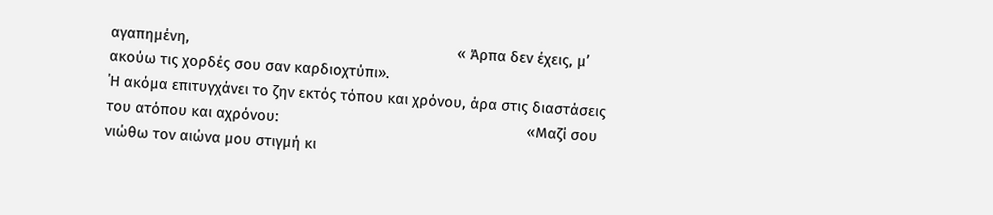αγαπημένη,                                                                   « Άρπα δεν έχεις, μ’ ακούω τις χορδές σου σαν καρδιοχτύπι».
΄Η ακόμα επιτυγχάνει το ζην εκτός τόπου και χρόνου, άρα στις διαστάσεις του ατόπου και αχρόνου:                                                              «Μαζί σου νιώθω τον αιώνα μου στιγμή κι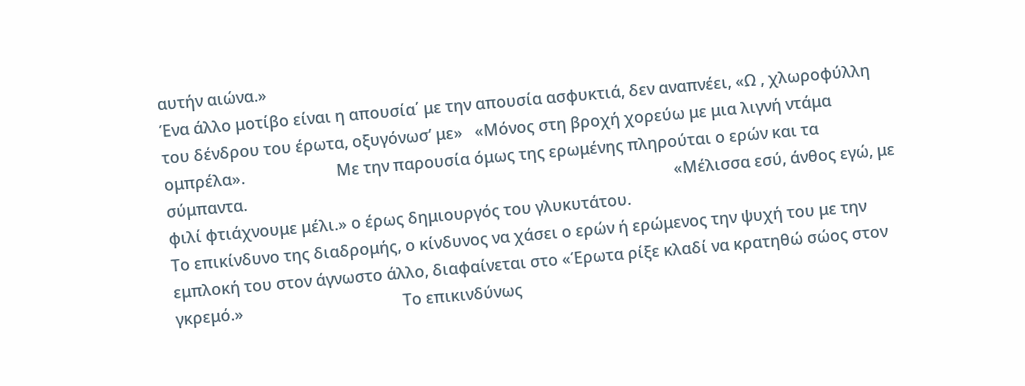αυτήν αιώνα.»
Ένα άλλο μοτίβο είναι η απουσία΄ με την απουσία ασφυκτιά, δεν αναπνέει, «Ω , χλωροφύλλη του δένδρου του έρωτα, οξυγόνωσ’ με»   «Μόνος στη βροχή χορεύω με μια λιγνή ντάμα ομπρέλα».                       Με την παρουσία όμως της ερωμένης πληρούται ο ερών και τα σύμπαντα.                                                                                                           «Μέλισσα εσύ, άνθος εγώ, με φιλί φτιάχνουμε μέλι.» ο έρως δημιουργός του γλυκυτάτου.
Το επικίνδυνο της διαδρομής, ο κίνδυνος να χάσει ο ερών ή ερώμενος την ψυχή του με την εμπλοκή του στον άγνωστο άλλο, διαφαίνεται στο «Έρωτα ρίξε κλαδί να κρατηθώ σώος στον γκρεμό.»                                        Το επικινδύνως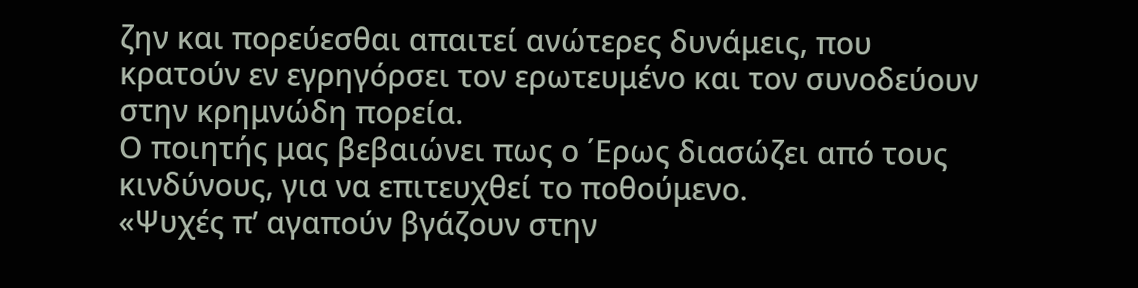ζην και πορεύεσθαι απαιτεί ανώτερες δυνάμεις, που κρατούν εν εγρηγόρσει τον ερωτευμένο και τον συνοδεύουν στην κρημνώδη πορεία.
Ο ποιητής μας βεβαιώνει πως ο ΄Ερως διασώζει από τους κινδύνους, για να επιτευχθεί το ποθούμενο.                                                                            «Ψυχές π’ αγαπούν βγάζουν στην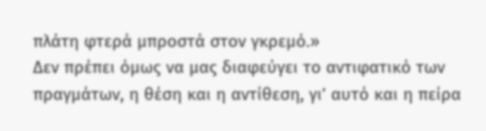πλάτη φτερά μπροστά στον γκρεμό.»
Δεν πρέπει όμως να μας διαφεύγει το αντιφατικό των πραγμάτων, η θέση και η αντίθεση, γι’ αυτό και η πείρα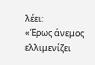λέει:                                             «Έρως άνεμος ελλιμενίζει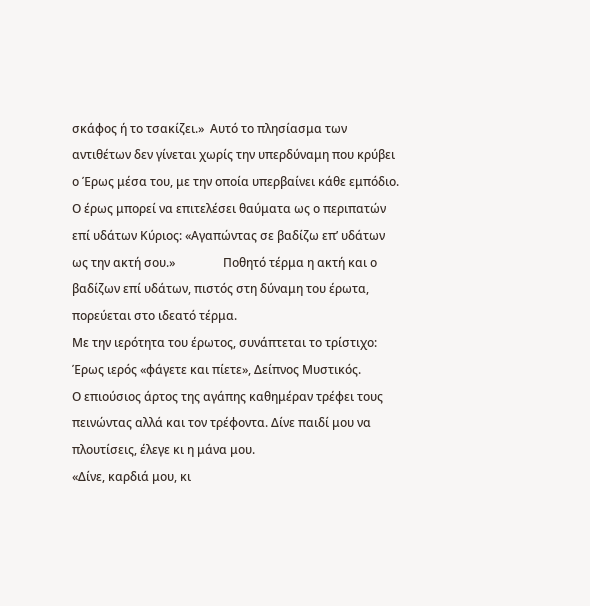σκάφος ή το τσακίζει.»  Αυτό το πλησίασμα των αντιθέτων δεν γίνεται χωρίς την υπερδύναμη που κρύβει ο Έρως μέσα του, με την οποία υπερβαίνει κάθε εμπόδιο.
Ο έρως μπορεί να επιτελέσει θαύματα ως ο περιπατών επί υδάτων Κύριος: «Αγαπώντας σε βαδίζω επ’ υδάτων ως την ακτή σου.»                Ποθητό τέρμα η ακτή και ο βαδίζων επί υδάτων, πιστός στη δύναμη του έρωτα, πορεύεται στο ιδεατό τέρμα.
Με την ιερότητα του έρωτος, συνάπτεται το τρίστιχο: Έρως ιερός «φάγετε και πίετε», Δείπνος Μυστικός.
Ο επιούσιος άρτος της αγάπης καθημέραν τρέφει τους πεινώντας αλλά και τον τρέφοντα. Δίνε παιδί μου να πλουτίσεις, έλεγε κι η μάνα μου.                                            «Δίνε, καρδιά μου, κι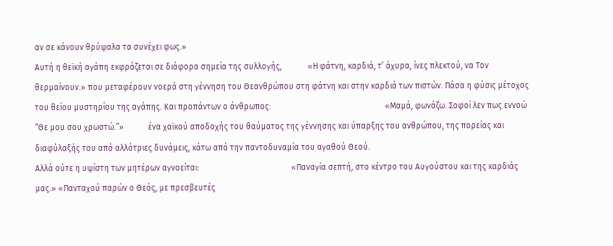αν σε κάνουν θρύψαλα τα συνέχει φως.»
Αυτή η θεϊκή αγάπη εκφράζεται σε διάφορα σημεία της συλλογής,             «Η φάτνη, καρδιά, τ’ άχυρα, ίνες πλεκτού, να Τον θερμαίνουν.» που μεταφέρουν νοερά στη γέννηση του Θεανθρώπου στη φάτνη και στην καρδιά των πιστών. Πάσα η φύσις μέτοχος του θείου μυστηρίου της αγάπης. Και προπάντων ο άνθρωπος:                                                         «Μαμά, φωνάζω. Σοφοί λεν πως εννοώ “Θε μου σου χρωστώ.”»            ένα χαϊκού αποδοχής του θαύματος της γέννησης και ύπαρξης του ανθρώπου, της πορείας και διαφύλαξής του από αλλότριες δυνάμεις, κάτω από την παντοδυναμία του αγαθού Θεού.
Αλλά ούτε η υψίστη των μητέρων αγνοείται:                                              «Παναγία σεπτή, στο κέντρο του Αυγούστου και της καρδιάς μας.» «Πανταχού παρών ο Θεός, με πρεσβευτές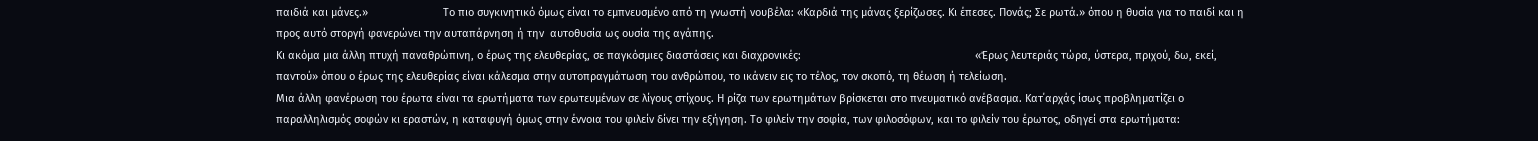παιδιά και μάνες.»                         Το πιο συγκινητικό όμως είναι το εμπνευσμένο από τη γνωστή νουβέλα: «Καρδιά της μάνας ξερίζωσες. Κι έπεσες. Πονάς; Σε ρωτά.» όπου η θυσία για το παιδί και η προς αυτό στοργή φανερώνει την αυταπάρνηση ή την  αυτοθυσία ως ουσία της αγάπης.
Κι ακόμα μια άλλη πτυχή παναθρώπινη, ο έρως της ελευθερίας, σε παγκόσμιες διαστάσεις και διαχρονικές:                                                          «Έρως λευτεριάς τώρα, ύστερα, πριχού, δω, εκεί, παντού» όπου ο έρως της ελευθερίας είναι κάλεσμα στην αυτοπραγμάτωση του ανθρώπου, το ικάνειν εις το τέλος, τον σκοπό, τη θέωση ή τελείωση.
Μια άλλη φανέρωση του έρωτα είναι τα ερωτήματα των ερωτευμένων σε λίγους στίχους. Η ρίζα των ερωτημάτων βρίσκεται στο πνευματικό ανέβασμα. Κατ΄αρχάς ίσως προβληματίζει ο παραλληλισμός σοφών κι εραστών, η καταφυγή όμως στην έννοια του φιλείν δίνει την εξήγηση. Το φιλείν την σοφία, των φιλοσόφων, και το φιλείν του έρωτος, οδηγεί στα ερωτήματα: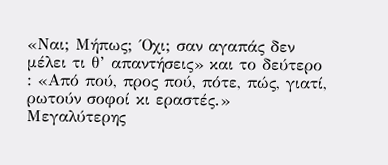«Ναι; Μήπως; ΄Οχι; σαν αγαπάς δεν μέλει τι θ’ απαντήσεις» και το δεύτερο : «Από πού, προς πού, πότε, πώς, γιατί, ρωτούν σοφοί κι εραστές.»
Μεγαλύτερης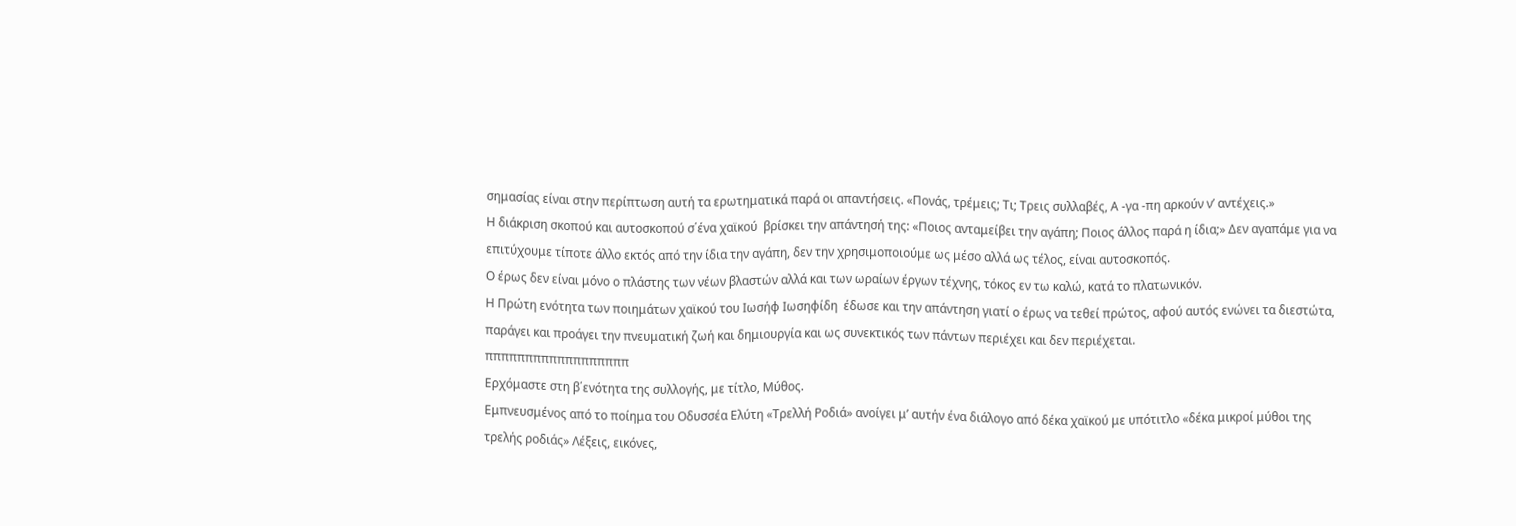σημασίας είναι στην περίπτωση αυτή τα ερωτηματικά παρά οι απαντήσεις. «Πονάς, τρέμεις; Τι; Τρεις συλλαβές, Α -γα -πη αρκούν ν’ αντέχεις.»
Η διάκριση σκοπού και αυτοσκοπού σ΄ένα χαϊκού  βρίσκει την απάντησή της: «Ποιος ανταμείβει την αγάπη; Ποιος άλλος παρά η ίδια;» Δεν αγαπάμε για να επιτύχουμε τίποτε άλλο εκτός από την ίδια την αγάπη, δεν την χρησιμοποιούμε ως μέσο αλλά ως τέλος, είναι αυτοσκοπός.
Ο έρως δεν είναι μόνο ο πλάστης των νέων βλαστών αλλά και των ωραίων έργων τέχνης, τόκος εν τω καλώ, κατά το πλατωνικόν.
Η Πρώτη ενότητα των ποιημάτων χαϊκού του Ιωσήφ Ιωσηφίδη  έδωσε και την απάντηση γιατί ο έρως να τεθεί πρώτος, αφού αυτός ενώνει τα διεστώτα, παράγει και προάγει την πνευματική ζωή και δημιουργία και ως συνεκτικός των πάντων περιέχει και δεν περιέχεται.
ππππππππππππππππππ
Ερχόμαστε στη β΄ενότητα της συλλογής, με τίτλο, Μύθος.
Εμπνευσμένος από το ποίημα του Οδυσσέα Ελύτη «Τρελλή Ροδιά» ανοίγει μ’ αυτήν ένα διάλογο από δέκα χαϊκού με υπότιτλο «δέκα μικροί μύθοι της τρελής ροδιάς» Λέξεις, εικόνες,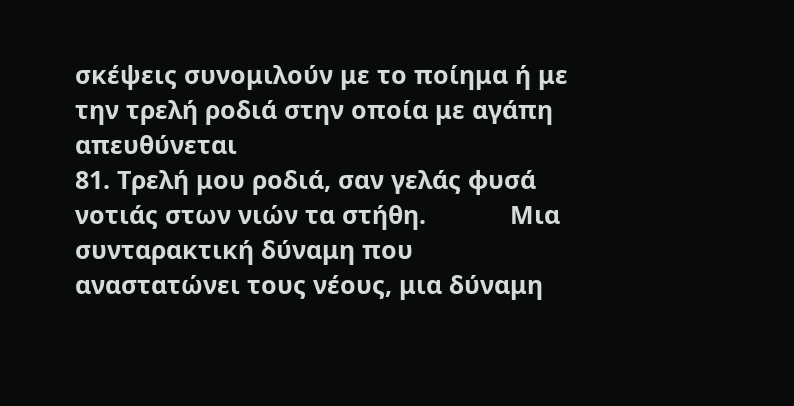σκέψεις συνομιλούν με το ποίημα ή με την τρελή ροδιά στην οποία με αγάπη απευθύνεται
81. Τρελή μου ροδιά, σαν γελάς φυσά νοτιάς στων νιών τα στήθη.            Μια συνταρακτική δύναμη που αναστατώνει τους νέους, μια δύναμη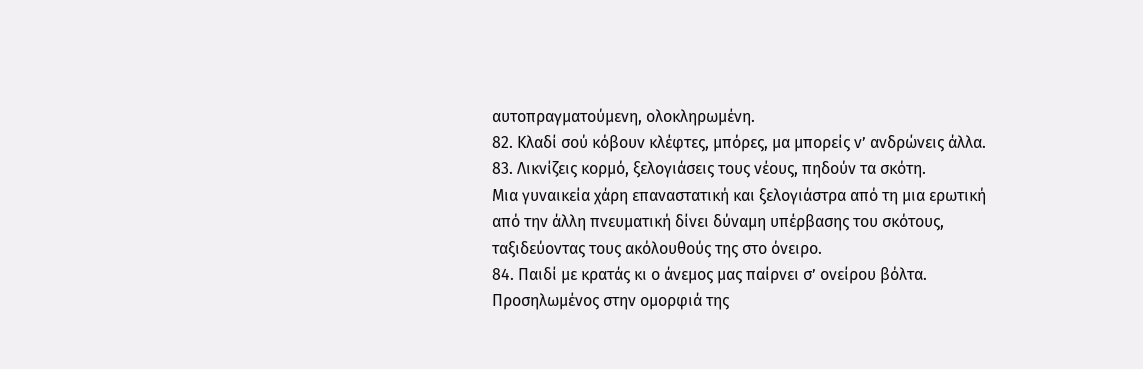αυτοπραγματούμενη, ολοκληρωμένη.                                                                  82. Κλαδί σού κόβουν κλέφτες, μπόρες, μα μπορείς ν’ ανδρώνεις άλλα.                                      83. Λικνίζεις κορμό, ξελογιάσεις τους νέους, πηδούν τα σκότη.
Μια γυναικεία χάρη επαναστατική και ξελογιάστρα από τη μια ερωτική από την άλλη πνευματική δίνει δύναμη υπέρβασης του σκότους, ταξιδεύοντας τους ακόλουθούς της στο όνειρο.
84. Παιδί με κρατάς κι ο άνεμος μας παίρνει σ’ ονείρου βόλτα.
Προσηλωμένος στην ομορφιά της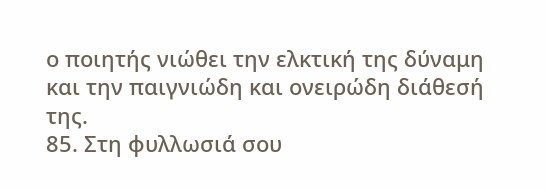ο ποιητής νιώθει την ελκτική της δύναμη και την παιγνιώδη και ονειρώδη διάθεσή της.
85. Στη φυλλωσιά σου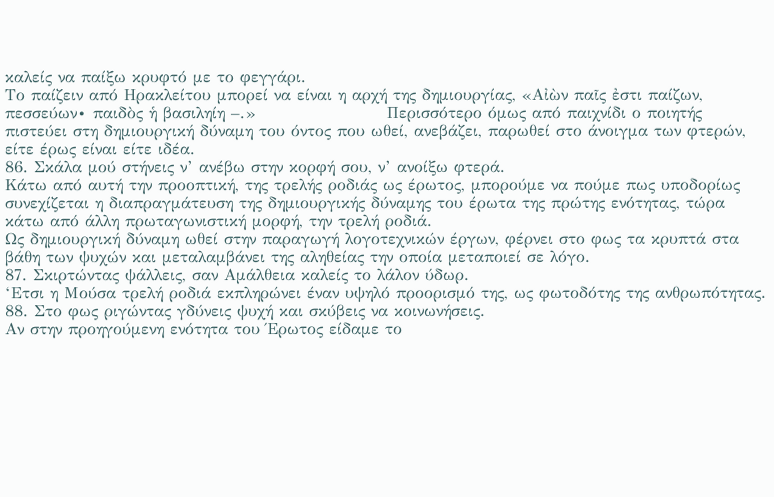καλείς να παίξω κρυφτό με το φεγγάρι.
Το παίζειν από Ηρακλείτου μπορεί να είναι η αρχή της δημιουργίας, «Αἰὼν παῖς ἐστι παίζων, πεσσεύων∙ παιδὸς ἡ βασιληίη –.»                      Περισσότερο όμως από παιχνίδι ο ποιητής πιστεύει στη δημιουργική δύναμη του όντος που ωθεί, ανεβάζει, παρωθεί στο άνοιγμα των φτερών, είτε έρως είναι είτε ιδέα.
86. Σκάλα μού στήνεις ν’ ανέβω στην κορφή σου, ν’ ανοίξω φτερά.
Κάτω από αυτή την προοπτική, της τρελής ροδιάς ως έρωτος, μπορούμε να πούμε πως υποδορίως συνεχίζεται η διαπραγμάτευση της δημιουργικής δύναμης του έρωτα της πρώτης ενότητας, τώρα κάτω από άλλη πρωταγωνιστική μορφή, την τρελή ροδιά.
Ως δημιουργική δύναμη ωθεί στην παραγωγή λογοτεχνικών έργων, φέρνει στο φως τα κρυπτά στα βάθη των ψυχών και μεταλαμβάνει της αληθείας την οποία μεταποιεί σε λόγο.                                                       87. Σκιρτώντας ψάλλεις, σαν Αμάλθεια καλείς το λάλον ύδωρ.
‘Ετσι η Μούσα τρελή ροδιά εκπληρώνει έναν υψηλό προορισμό της, ως φωτοδότης της ανθρωπότητας.
88. Στο φως ριγώντας γδύνεις ψυχή και σκύβεις να κοινωνήσεις.
Αν στην προηγούμενη ενότητα του Έρωτος είδαμε το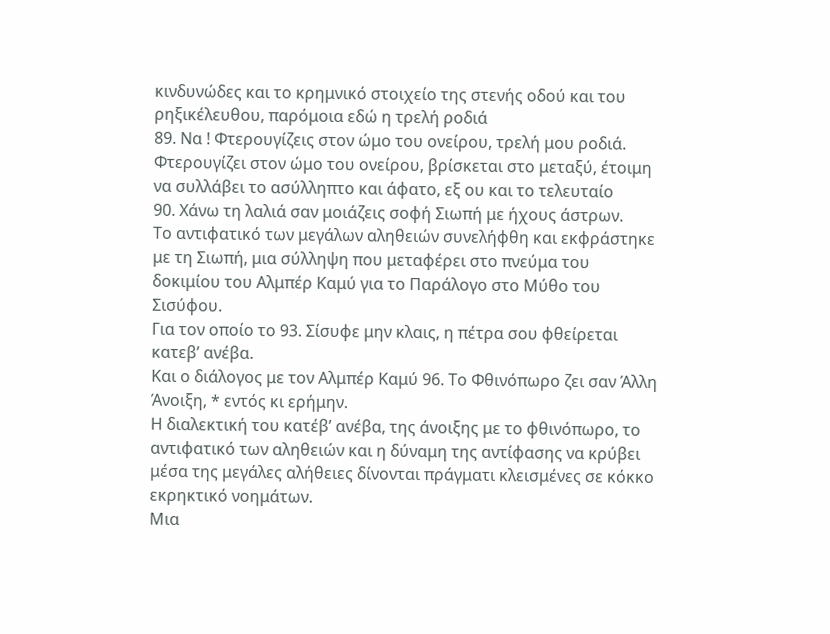κινδυνώδες και το κρημνικό στοιχείο της στενής οδού και του ρηξικέλευθου, παρόμοια εδώ η τρελή ροδιά
89. Να ! Φτερουγίζεις στον ώμο του ονείρου, τρελή μου ροδιά.
Φτερουγίζει στον ώμο του ονείρου, βρίσκεται στο μεταξύ, έτοιμη να συλλάβει το ασύλληπτο και άφατο, εξ ου και το τελευταίο
90. Χάνω τη λαλιά σαν μοιάζεις σοφή Σιωπή με ήχους άστρων.
Το αντιφατικό των μεγάλων αληθειών συνελήφθη και εκφράστηκε με τη Σιωπή, μια σύλληψη που μεταφέρει στο πνεύμα του δοκιμίου του Αλμπέρ Καμύ για το Παράλογο στο Μύθο του Σισύφου.
Για τον οποίο το 93. Σίσυφε μην κλαις, η πέτρα σου φθείρεται κατεβ’ ανέβα.
Και ο διάλογος με τον Αλμπέρ Καμύ 96. Το Φθινόπωρο ζει σαν Άλλη Άνοιξη, * εντός κι ερήμην.
Η διαλεκτική του κατέβ’ ανέβα, της άνοιξης με το φθινόπωρο, το αντιφατικό των αληθειών και η δύναμη της αντίφασης να κρύβει μέσα της μεγάλες αλήθειες δίνονται πράγματι κλεισμένες σε κόκκο εκρηκτικό νοημάτων.
Μια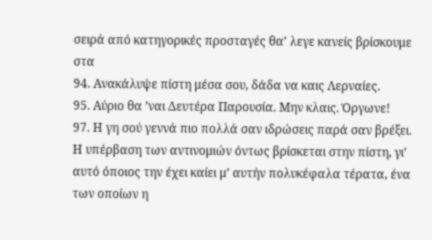σειρά από κατηγορικές προσταγές θα’ λεγε κανείς βρίσκουμε στα
94. Ανακάλυψε πίστη μέσα σου, δάδα να καις Λερναίες.
95. Αύριο θα ’ναι Δευτέρα Παρουσία. Μην κλαις. Όργωνε!
97. Η γη σού γεννά πιο πολλά σαν ιδρώσεις παρά σαν βρέξει.
Η υπέρβαση των αντινομιών όντως βρίσκεται στην πίστη, γι’ αυτό όποιος την έχει καίει μ’ αυτήν πολυκέφαλα τέρατα, ένα των οποίων η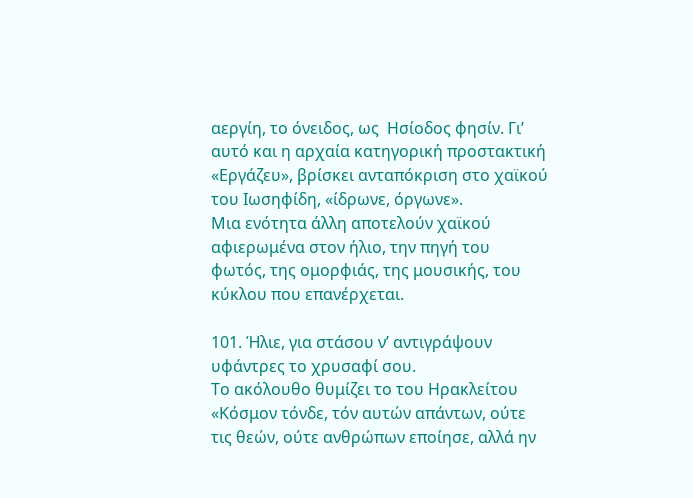αεργίη, το όνειδος, ως  Ησίοδος φησίν. Γι’ αυτό και η αρχαία κατηγορική προστακτική «Εργάζευ», βρίσκει ανταπόκριση στο χαϊκού του Ιωσηφίδη, «ίδρωνε, όργωνε».
Μια ενότητα άλλη αποτελούν χαϊκού αφιερωμένα στον ήλιο, την πηγή του φωτός, της ομορφιάς, της μουσικής, του κύκλου που επανέρχεται.

101. Ήλιε, για στάσου ν’ αντιγράψουν υφάντρες το χρυσαφί σου.
Το ακόλουθο θυμίζει το του Ηρακλείτου
«Κόσμον τόνδε, τόν αυτών απάντων, ούτε τις θεών, ούτε ανθρώπων εποίησε, αλλά ην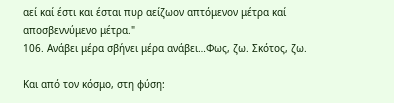αεί καί έστι και έσται πυρ αείζωον απτόμενον μέτρα καί αποσβεννύμενο μέτρα."
106. Ανάβει μέρα σβήνει μέρα ανάβει…Φως, ζω. Σκότος, ζω.

Και από τον κόσμο, στη φύση: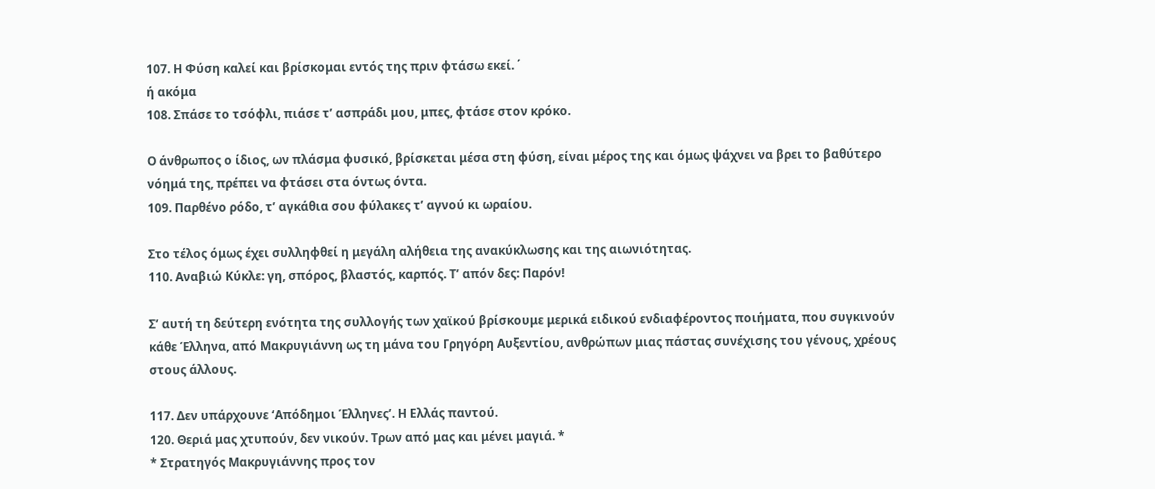107. Η Φύση καλεί και βρίσκομαι εντός της πριν φτάσω εκεί. ΄
ή ακόμα
108. Σπάσε το τσόφλι, πιάσε τ’ ασπράδι μου, μπες, φτάσε στον κρόκο.

Ο άνθρωπος ο ίδιος, ων πλάσμα φυσικό, βρίσκεται μέσα στη φύση, είναι μέρος της και όμως ψάχνει να βρει το βαθύτερο νόημά της, πρέπει να φτάσει στα όντως όντα.
109. Παρθένο ρόδο, τ’ αγκάθια σου φύλακες τ’ αγνού κι ωραίου.

Στο τέλος όμως έχει συλληφθεί η μεγάλη αλήθεια της ανακύκλωσης και της αιωνιότητας.                                                                                                       110. Αναβιώ Κύκλε: γη, σπόρος, βλαστός, καρπός. Τ’ απόν δες: Παρόν!

Σ’ αυτή τη δεύτερη ενότητα της συλλογής των χαϊκού βρίσκουμε μερικά ειδικού ενδιαφέροντος ποιήματα, που συγκινούν κάθε Έλληνα, από Μακρυγιάννη ως τη μάνα του Γρηγόρη Αυξεντίου, ανθρώπων μιας πάστας συνέχισης του γένους, χρέους στους άλλους.

117. Δεν υπάρχουνε ‘Απόδημοι Έλληνες’. Η Ελλάς παντού.
120. Θεριά μας χτυπούν, δεν νικούν. Τρων από μας και μένει μαγιά. *
* Στρατηγός Μακρυγιάννης προς τον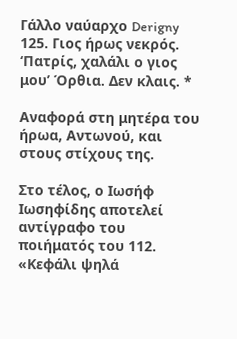Γάλλο ναύαρχο Derigny
125. Γιος ήρως νεκρός. ‘Πατρίς, χαλάλι ο γιος μου’ Όρθια. Δεν κλαις. *

Αναφορά στη μητέρα του ήρωα, Αντωνού, και στους στίχους της.

Στο τέλος, ο Ιωσήφ Ιωσηφίδης αποτελεί αντίγραφο του ποιήματός του 112. «Κεφάλι ψηλά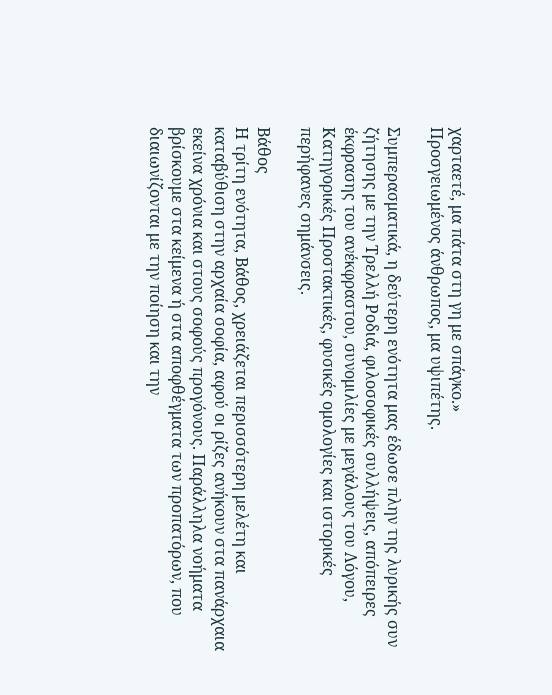χαρταετέ, μα πάτα στη γη με σπάγκο.»
Προσγειωμένος άνθρωπος, μα υψιπέτης.

Συμπερασματικά, η δεύτερη ενότητα μας έδωσε πλην της λυρικής συν ζήτησης με την Τρελλή Ροδιά, φιλοσοφικές συλλήψεις, απόπειρες έκφρασης του ανέκφραστου, συνομιλίες με μεγάλους του Λόγου, Κατηγορικές Προστακτικές, φυσικές ομολογίες και ιστορικές περήφανες σημάνσεις.

Βάθος
Η τρίτη ενότητα, Βάθος, χρειάζεται περισσότερη μελέτη και καταβύθιση στην αρχαία σοφία, αφού οι ρίζες ανήκουν στα πανάρχαια εκείνα χρόνια και στους σοφούς προγόνους. Παράλληλα νοήματα βρίσκουμε στα κείμενα ή στα αποφθέγματα των προπατόρων, που διαιωνίζονται με την ποίηση και την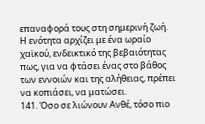επαναφορά τους στη σημερινή ζωή.
Η ενότητα αρχίζει με ένα ωραίο χαϊκού, ενδεικτικό της βεβαιότητας πως, για να φτάσει ένας στο βάθος των εννοιών και της αλήθειας, πρέπει να κοπιάσει, να ματώσει.
141. Όσο σε λιώνουν Ανθέ, τόσο πιο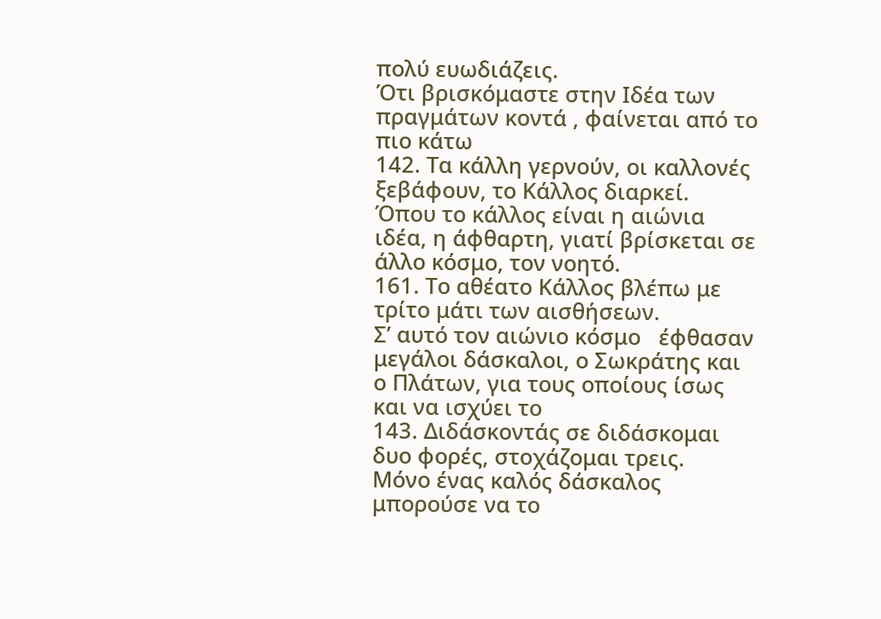πολύ ευωδιάζεις.
Ότι βρισκόμαστε στην Ιδέα των πραγμάτων κοντά , φαίνεται από το πιο κάτω
142. Τα κάλλη γερνούν, οι καλλονές ξεβάφουν, το Κάλλος διαρκεί.
Όπου το κάλλος είναι η αιώνια ιδέα, η άφθαρτη, γιατί βρίσκεται σε άλλο κόσμο, τον νοητό.
161. Το αθέατο Κάλλος βλέπω με τρίτο μάτι των αισθήσεων.
Σ’ αυτό τον αιώνιο κόσμο   έφθασαν μεγάλοι δάσκαλοι, ο Σωκράτης και ο Πλάτων, για τους οποίους ίσως και να ισχύει το
143. Διδάσκοντάς σε διδάσκομαι δυο φορές, στοχάζομαι τρεις.
Μόνο ένας καλός δάσκαλος μπορούσε να το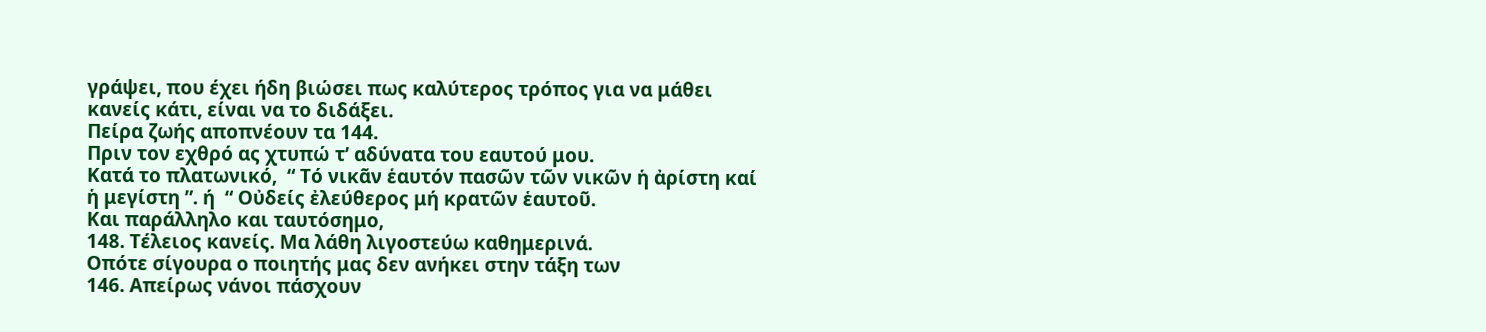γράψει, που έχει ήδη βιώσει πως καλύτερος τρόπος για να μάθει κανείς κάτι, είναι να το διδάξει.
Πείρα ζωής αποπνέουν τα 144.                                                                             Πριν τον εχθρό ας χτυπώ τ’ αδύνατα του εαυτού μου.
Κατά το πλατωνικό,  “ Τό νικᾶν ἑαυτόν πασῶν τῶν νικῶν ἡ ἀρίστη καί ἡ μεγίστη ”. ή  “ Οὐδείς ἐλεύθερος μή κρατῶν ἑαυτοῦ.
Και παράλληλο και ταυτόσημο,
148. Τέλειος κανείς. Μα λάθη λιγοστεύω καθημερινά.
Οπότε σίγουρα ο ποιητής μας δεν ανήκει στην τάξη των                               146. Απείρως νάνοι πάσχουν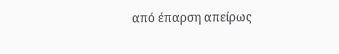από έπαρση απείρως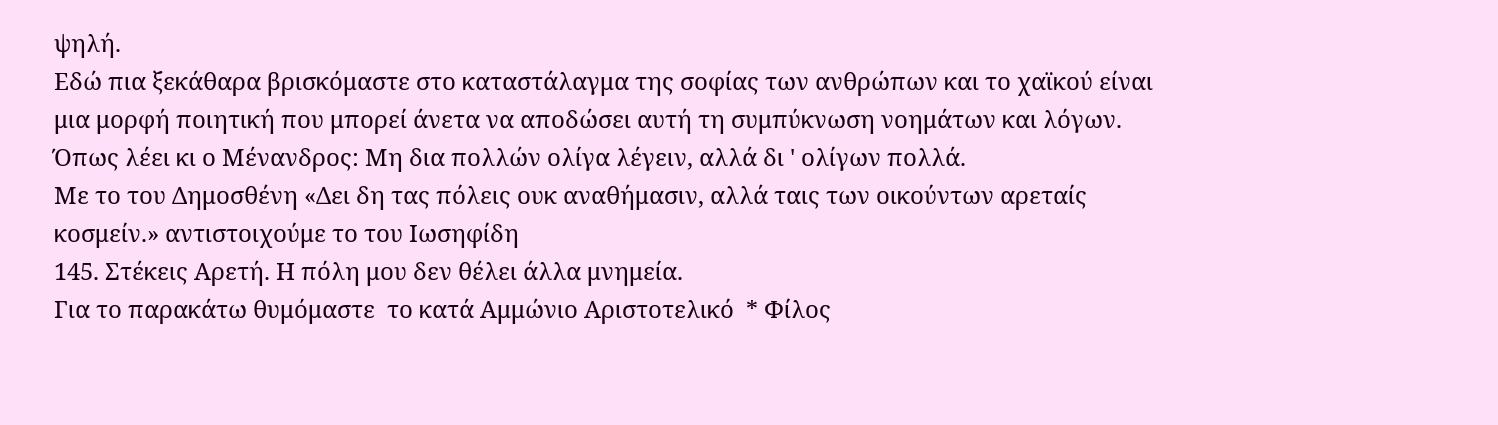ψηλή.
Εδώ πια ξεκάθαρα βρισκόμαστε στο καταστάλαγμα της σοφίας των ανθρώπων και το χαϊκού είναι μια μορφή ποιητική που μπορεί άνετα να αποδώσει αυτή τη συμπύκνωση νοημάτων και λόγων. Όπως λέει κι ο Μένανδρος: Μη δια πολλών ολίγα λέγειν, αλλά δι ' ολίγων πολλά.
Με το του Δημοσθένη «Δει δη τας πόλεις ουκ αναθήμασιν, αλλά ταις των οικούντων αρεταίς κοσμείν.» αντιστοιχούμε το του Ιωσηφίδη
145. Στέκεις Αρετή. H πόλη μου δεν θέλει άλλα μνημεία.
Για το παρακάτω θυμόμαστε  το κατά Αμμώνιο Αριστοτελικό  * Φίλος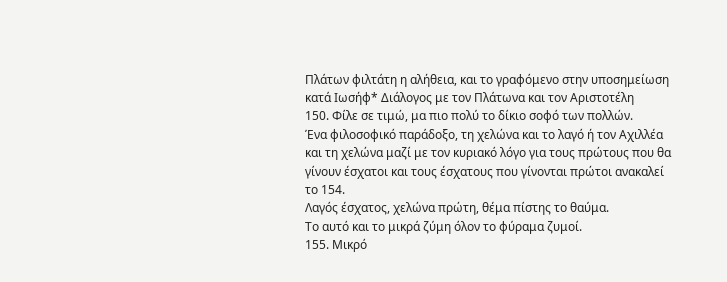Πλάτων φιλτάτη η αλήθεια, και το γραφόμενο στην υποσημείωση κατά Ιωσήφ* Διάλογος με τον Πλάτωνα και τον Αριστοτέλη
150. Φίλε σε τιμώ, μα πιο πολύ το δίκιο σοφό των πολλών.
Ένα φιλοσοφικό παράδοξο, τη χελώνα και το λαγό ή τον Αχιλλέα και τη χελώνα μαζί με τον κυριακό λόγο για τους πρώτους που θα γίνουν έσχατοι και τους έσχατους που γίνονται πρώτοι ανακαλεί το 154.
Λαγός έσχατος, χελώνα πρώτη, θέμα πίστης το θαύμα.
Το αυτό και το μικρά ζύμη όλον το φύραμα ζυμοί.
155. Μικρό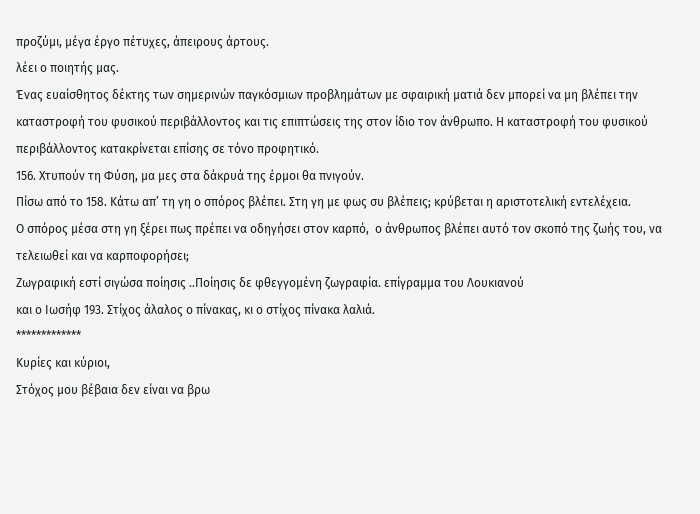προζύμι, μέγα έργο πέτυχες, άπειρους άρτους.
λέει ο ποιητής μας.
Ένας ευαίσθητος δέκτης των σημερινών παγκόσμιων προβλημάτων με σφαιρική ματιά δεν μπορεί να μη βλέπει την καταστροφή του φυσικού περιβάλλοντος και τις επιπτώσεις της στον ίδιο τον άνθρωπο. Η καταστροφή του φυσικού περιβάλλοντος κατακρίνεται επίσης σε τόνο προφητικό.
156. Χτυπούν τη Φύση, μα μες στα δάκρυά της έρμοι θα πνιγούν.
Πίσω από το 158. Κάτω απ’ τη γη ο σπόρος βλέπει. Στη γη με φως συ βλέπεις; κρύβεται η αριστοτελική εντελέχεια.
Ο σπόρος μέσα στη γη ξέρει πως πρέπει να οδηγήσει στον καρπό,  ο άνθρωπος βλέπει αυτό τον σκοπό της ζωής του, να τελειωθεί και να καρποφορήσει;
Ζωγραφική εστί σιγώσα ποίησις ..Ποίησις δε φθεγγομένη ζωγραφία. επίγραμμα του Λουκιανού
και ο Ιωσήφ 193. Στίχος άλαλος ο πίνακας, κι ο στίχος πίνακα λαλιά.
*************
Κυρίες και κύριοι,
Στόχος μου βέβαια δεν είναι να βρω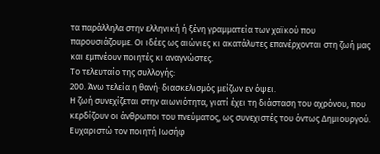τα παράλληλα στην ελληνική ή ξένη γραμματεία των χαϊκού που παρουσιάζουμε. Οι ιδέες ως αιώνιες κι ακατάλυτες επανέρχονται στη ζωή μας και εμπνέουν ποιητές κι αναγνώστες.
Το τελευταίο της συλλογής:
200. Άνω τελεία η θανή· διασκελισμός μείζων εν όψει.
Η ζωή συνεχίζεται στην αιωνιότητα, γιατί έχει τη διάσταση του αχρόνου, που κερδίζουν οι άνθρωποι του πνεύματος, ως συνεχιστές του όντως Δημιουργού.
Ευχαριστώ τον ποιητή Ιωσήφ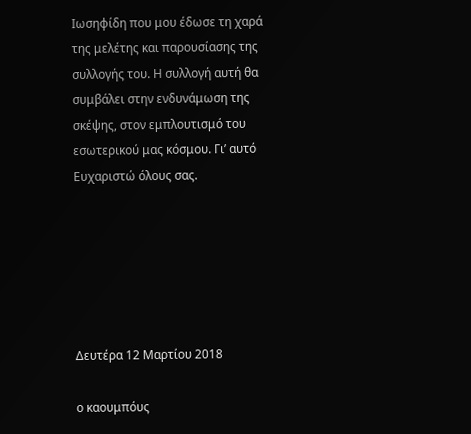Ιωσηφίδη που μου έδωσε τη χαρά της μελέτης και παρουσίασης της συλλογής του. Η συλλογή αυτή θα συμβάλει στην ενδυνάμωση της σκέψης, στον εμπλουτισμό του εσωτερικού μας κόσμου. Γι’ αυτό
Ευχαριστώ όλους σας.






Δευτέρα 12 Μαρτίου 2018

ο καουμπόυς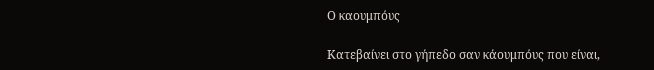Ο καουμπόυς

Κατεβαίνει στο γήπεδο σαν κάουμπόυς που είναι,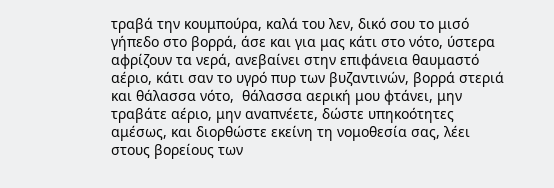τραβά την κουμπούρα, καλά του λεν, δικό σου το μισό γήπεδο στο βορρά, άσε και για μας κάτι στο νότο, ύστερα αφρίζουν τα νερά, ανεβαίνει στην επιφάνεια θαυμαστό αέριο, κάτι σαν το υγρό πυρ των βυζαντινών, βορρά στεριά και θάλασσα νότο,  θάλασσα αερική μου φτάνει, μην τραβάτε αέριο, μην αναπνέετε, δώστε υπηκοότητες αμέσως, και διορθώστε εκείνη τη νομοθεσία σας, λέει στους βορείους των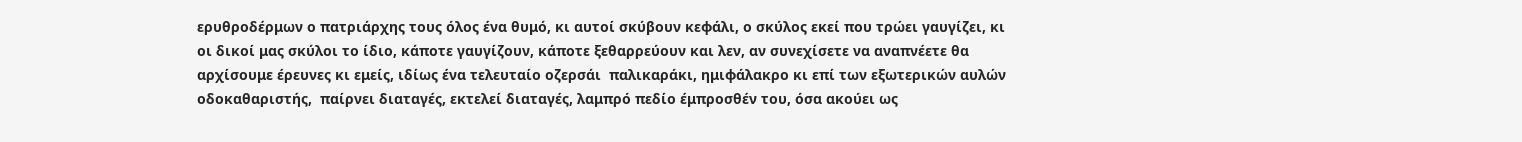ερυθροδέρμων ο πατριάρχης τους όλος ένα θυμό, κι αυτοί σκύβουν κεφάλι, ο σκύλος εκεί που τρώει γαυγίζει, κι οι δικοί μας σκύλοι το ίδιο, κάποτε γαυγίζουν, κάποτε ξεθαρρεύουν και λεν, αν συνεχίσετε να αναπνέετε θα αρχίσουμε έρευνες κι εμείς, ιδίως ένα τελευταίο οζερσάι  παλικαράκι, ημιφάλακρο κι επί των εξωτερικών αυλών οδοκαθαριστής,  παίρνει διαταγές, εκτελεί διαταγές, λαμπρό πεδίο έμπροσθέν του, όσα ακούει ως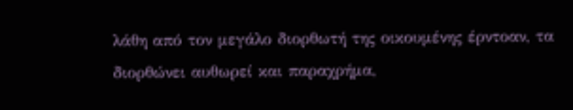λάθη από τον μεγάλο διορθωτή της οικουμένης έρντοαν, τα  διορθώνει αυθωρεί και παραχρήμα,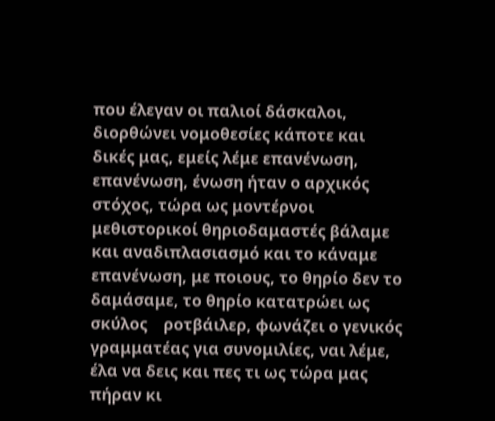που έλεγαν οι παλιοί δάσκαλοι, διορθώνει νομοθεσίες κάποτε και δικές μας, εμείς λέμε επανένωση, επανένωση, ένωση ήταν ο αρχικός στόχος, τώρα ως μοντέρνοι μεθιστορικοί θηριοδαμαστές βάλαμε και αναδιπλασιασμό και το κάναμε επανένωση, με ποιους, το θηρίο δεν το δαμάσαμε, το θηρίο κατατρώει ως σκύλος    ροτβάιλερ, φωνάζει ο γενικός γραμματέας για συνομιλίες, ναι λέμε, έλα να δεις και πες τι ως τώρα μας πήραν κι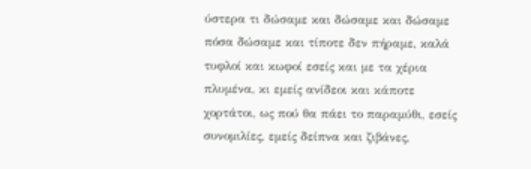ύστερα τι δώσαμε και δώσαμε και δώσαμε πόσα δώσαμε και τίποτε δεν πήραμε, καλά τυφλοί και κωφοί εσείς και με τα χέρια πλυμένα, κι εμείς ανίδεοι και κάποτε χορτάτοι, ως πού θα πάει το παραμύθι, εσείς συνομιλίες, εμείς δείπνα και ζιβάνες,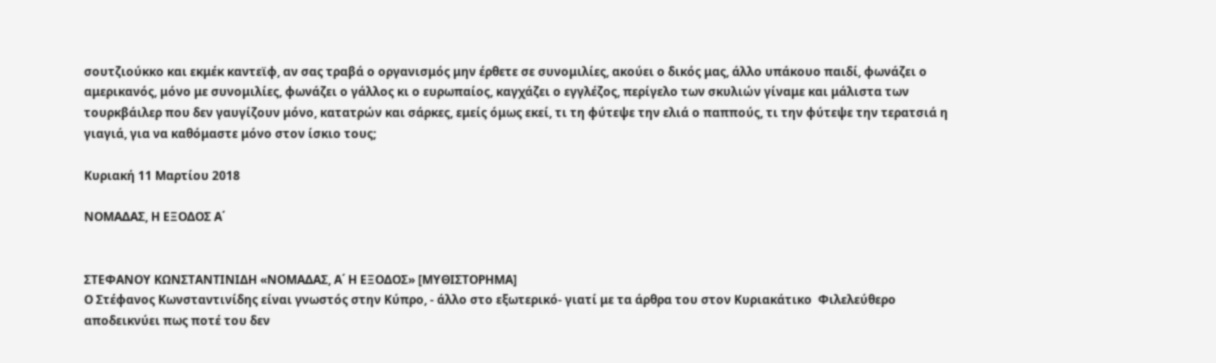σουτζιούκκο και εκμέκ καντεϊφ, αν σας τραβά ο οργανισμός μην έρθετε σε συνομιλίες, ακούει ο δικός μας, άλλο υπάκουο παιδί, φωνάζει ο αμερικανός, μόνο με συνομιλίες, φωνάζει ο γάλλος κι ο ευρωπαίος, καγχάζει ο εγγλέζος, περίγελο των σκυλιών γίναμε και μάλιστα των τουρκβάιλερ που δεν γαυγίζουν μόνο, κατατρών και σάρκες, εμείς όμως εκεί, τι τη φύτεψε την ελιά ο παππούς, τι την φύτεψε την τερατσιά η γιαγιά, για να καθόμαστε μόνο στον ίσκιο τους;

Κυριακή 11 Μαρτίου 2018

ΝΟΜΑΔΑΣ, Η ΕΞΟΔΟΣ Α΄


ΣΤΕΦΑΝΟΥ ΚΩΝΣΤΑΝΤΙΝΙΔΗ «ΝΟΜΑΔΑΣ, Α΄ Η ΕΞΟΔΟΣ» [ΜΥΘΙΣΤΟΡΗΜΑ]
Ο Στέφανος Κωνσταντινίδης είναι γνωστός στην Κύπρο, - άλλο στο εξωτερικό- γιατί με τα άρθρα του στον Κυριακάτικο  Φιλελεύθερο αποδεικνύει πως ποτέ του δεν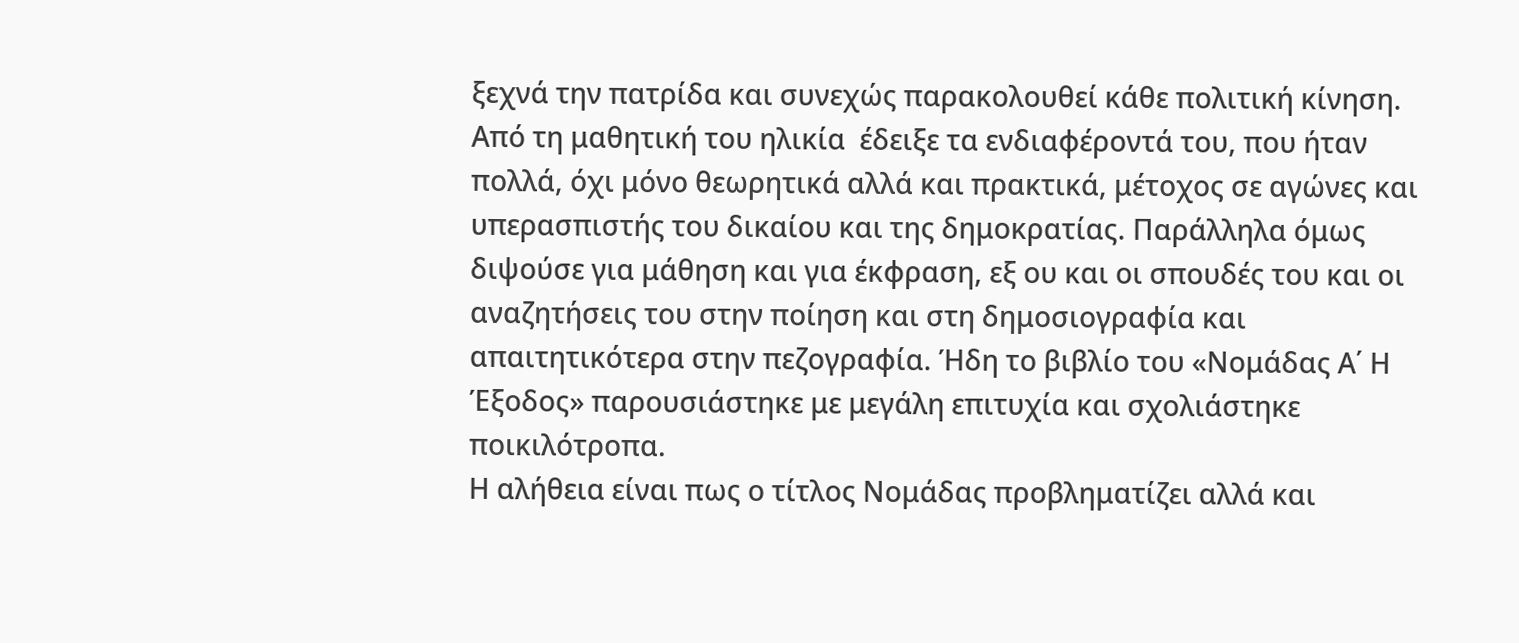ξεχνά την πατρίδα και συνεχώς παρακολουθεί κάθε πολιτική κίνηση. Από τη μαθητική του ηλικία  έδειξε τα ενδιαφέροντά του, που ήταν πολλά, όχι μόνο θεωρητικά αλλά και πρακτικά, μέτοχος σε αγώνες και υπερασπιστής του δικαίου και της δημοκρατίας. Παράλληλα όμως διψούσε για μάθηση και για έκφραση, εξ ου και οι σπουδές του και οι αναζητήσεις του στην ποίηση και στη δημοσιογραφία και απαιτητικότερα στην πεζογραφία. Ήδη το βιβλίο του «Νομάδας Α΄ Η Έξοδος» παρουσιάστηκε με μεγάλη επιτυχία και σχολιάστηκε ποικιλότροπα.
Η αλήθεια είναι πως ο τίτλος Νομάδας προβληματίζει αλλά και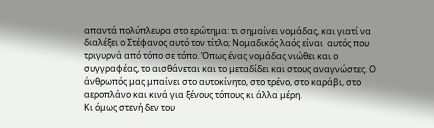απαντά πολύπλευρα στο ερώτημα: τι σημαίνει νομάδας, και γιατί να διαλέξει ο Στέφανος αυτό τον τίτλο; Νομαδικός λαός είναι  αυτός που τριγυρνά από τόπο σε τόπο. Όπως ένας νομάδας νιώθει και ο συγγραφέας, το αισθάνεται και το μεταδίδει και στους αναγνώστες. Ο άνθρωπός μας μπαίνει στο αυτοκίνητο, στο τρένο, στο καράβι, στο αεροπλάνο και κινά για ξένους τόπους κι άλλα μέρη.
Κι όμως στενή δεν του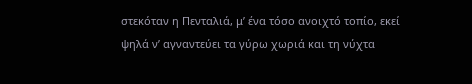στεκόταν η Πενταλιά, μ’ ένα τόσο ανοιχτό τοπίο, εκεί ψηλά ν’ αγναντεύει τα γύρω χωριά και τη νύχτα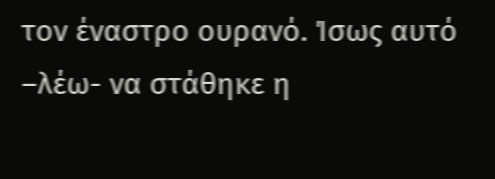τον έναστρο ουρανό. Ίσως αυτό –λέω- να στάθηκε η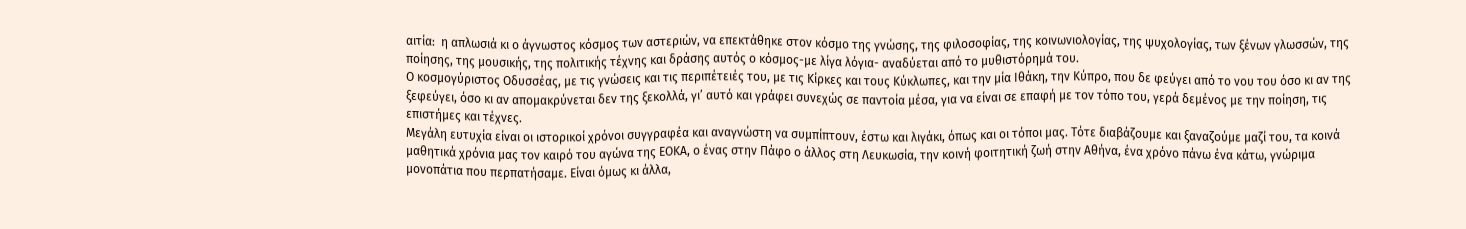αιτία:  η απλωσιά κι ο άγνωστος κόσμος των αστεριών, να επεκτάθηκε στον κόσμο της γνώσης, της φιλοσοφίας, της κοινωνιολογίας, της ψυχολογίας, των ξένων γλωσσών, της ποίησης, της μουσικής, της πολιτικής τέχνης και δράσης αυτός ο κόσμος-με λίγα λόγια- αναδύεται από το μυθιστόρημά του.
Ο κοσμογύριστος Οδυσσέας, με τις γνώσεις και τις περιπέτειές του, με τις Κίρκες και τους Κύκλωπες, και την μία Ιθάκη, την Κύπρο, που δε φεύγει από το νου του όσο κι αν της ξεφεύγει, όσο κι αν απομακρύνεται δεν της ξεκολλά, γι’ αυτό και γράφει συνεχώς σε παντοία μέσα, για να είναι σε επαφή με τον τόπο του, γερά δεμένος με την ποίηση, τις επιστήμες και τέχνες.
Μεγάλη ευτυχία είναι οι ιστορικοί χρόνοι συγγραφέα και αναγνώστη να συμπίπτουν, έστω και λιγάκι, όπως και οι τόποι μας. Τότε διαβάζουμε και ξαναζούμε μαζί του, τα κοινά μαθητικά χρόνια μας τον καιρό του αγώνα της ΕΟΚΑ, ο ένας στην Πάφο ο άλλος στη Λευκωσία, την κοινή φοιτητική ζωή στην Αθήνα, ένα χρόνο πάνω ένα κάτω, γνώριμα μονοπάτια που περπατήσαμε. Είναι όμως κι άλλα,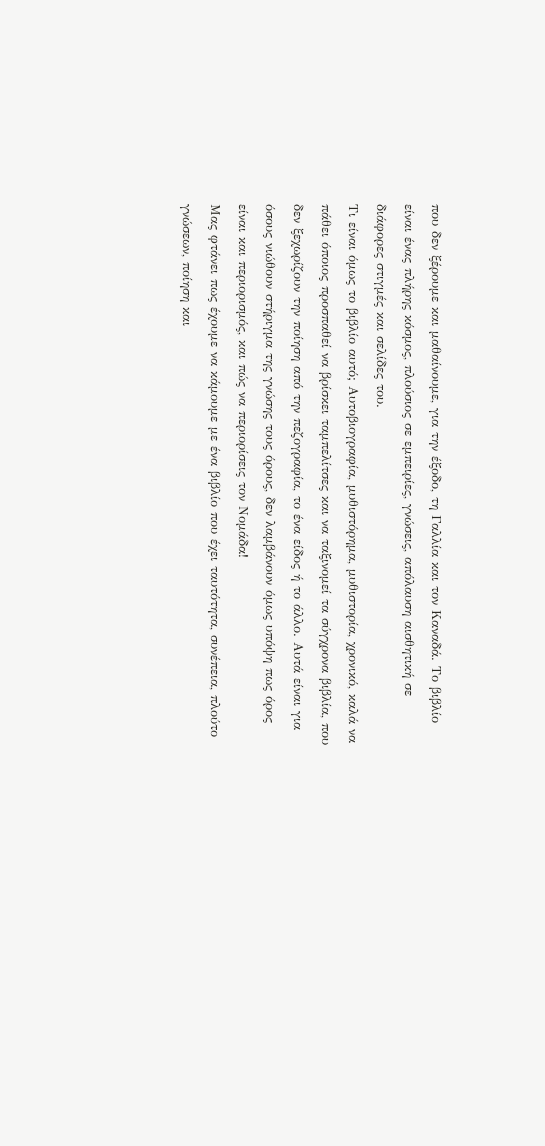που δεν ξέρουμε και μαθαίνουμε, για την έξοδο, τη Γαλλία και τον Καναδά. Το βιβλίο είναι ένας πλήρης κόσμος, πλούσιος σε εμπειρίες, γνώσεις, απόλαυση αισθητική σε διάφορες στιγμές και σελίδες του.
Τι είναι όμως το βιβλίο αυτό; Αυτοβιογραφία, μυθιστόρημα, μυθιστορία, χρονικό, καλά να πάθει όποιος προσπαθεί να βρίσκει ταμπελίτσες και να ταξινομεί τα σύγχρονα βιβλία, που δεν ξεχωρίζουν την ποίηση από την πεζογραφία, το ένα είδος ή το άλλο. Αυτά είναι για όσους νιώθουν στήριγμα της γνώσης τους όρους, δεν λαμβάνουν όμως υπόψη πως όρος είναι και περιορισμός, και πώς να περιορίσεις τον Νομάδα!
Μας φτάνει πως έχουμε να κάμουμε με ένα βιβλίο που έχει ταυτότητα, συνέπεια, πλούτο γνώσεων, ποίηση και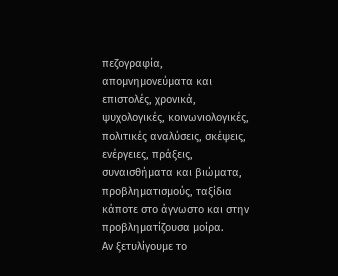πεζογραφία, απομνημονεύματα και επιστολές, χρονικά, ψυχολογικές, κοινωνιολογικές, πολιτικές αναλύσεις, σκέψεις, ενέργειες, πράξεις, συναισθήματα και βιώματα, προβληματισμούς, ταξίδια κάποτε στο άγνωστο και στην προβληματίζουσα μοίρα.
Αν ξετυλίγουμε το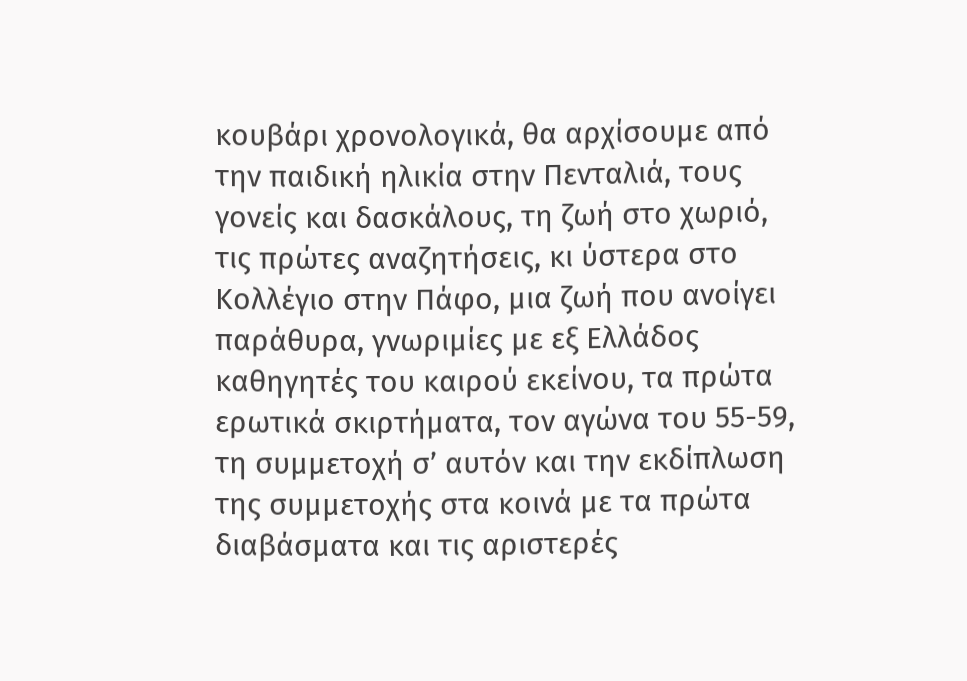κουβάρι χρονολογικά, θα αρχίσουμε από την παιδική ηλικία στην Πενταλιά, τους γονείς και δασκάλους, τη ζωή στο χωριό, τις πρώτες αναζητήσεις, κι ύστερα στο Κολλέγιο στην Πάφο, μια ζωή που ανοίγει παράθυρα, γνωριμίες με εξ Ελλάδος καθηγητές του καιρού εκείνου, τα πρώτα ερωτικά σκιρτήματα, τον αγώνα του 55-59, τη συμμετοχή σ’ αυτόν και την εκδίπλωση της συμμετοχής στα κοινά με τα πρώτα διαβάσματα και τις αριστερές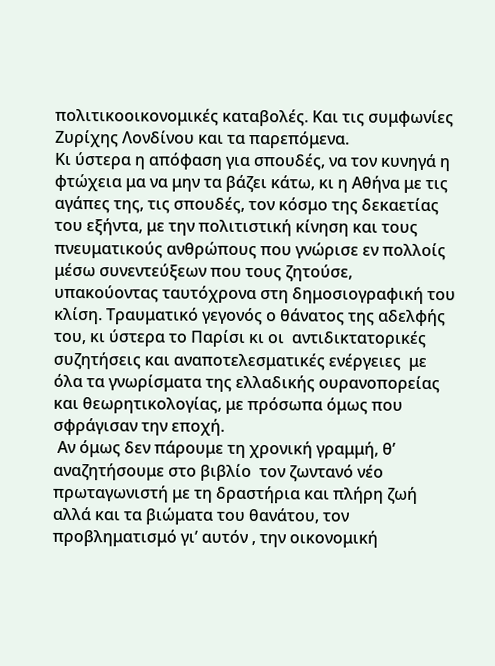πολιτικοοικονομικές καταβολές. Και τις συμφωνίες Ζυρίχης Λονδίνου και τα παρεπόμενα.
Κι ύστερα η απόφαση για σπουδές, να τον κυνηγά η φτώχεια μα να μην τα βάζει κάτω, κι η Αθήνα με τις αγάπες της, τις σπουδές, τον κόσμο της δεκαετίας του εξήντα, με την πολιτιστική κίνηση και τους πνευματικούς ανθρώπους που γνώρισε εν πολλοίς μέσω συνεντεύξεων που τους ζητούσε, υπακούοντας ταυτόχρονα στη δημοσιογραφική του κλίση. Τραυματικό γεγονός ο θάνατος της αδελφής του, κι ύστερα το Παρίσι κι οι  αντιδικτατορικές συζητήσεις και αναποτελεσματικές ενέργειες  με όλα τα γνωρίσματα της ελλαδικής ουρανοπορείας και θεωρητικολογίας, με πρόσωπα όμως που σφράγισαν την εποχή.
 Αν όμως δεν πάρουμε τη χρονική γραμμή, θ’ αναζητήσουμε στο βιβλίο  τον ζωντανό νέο πρωταγωνιστή με τη δραστήρια και πλήρη ζωή αλλά και τα βιώματα του θανάτου, τον προβληματισμό γι’ αυτόν , την οικονομική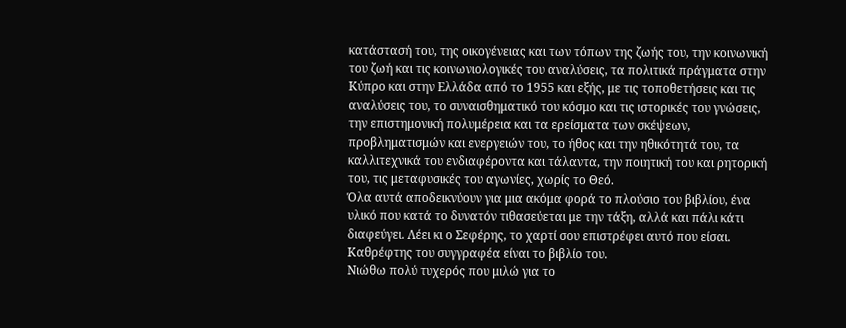κατάστασή του, της οικογένειας και των τόπων της ζωής του, την κοινωνική του ζωή και τις κοινωνιολογικές του αναλύσεις, τα πολιτικά πράγματα στην Κύπρο και στην Ελλάδα από το 1955 και εξής, με τις τοποθετήσεις και τις αναλύσεις του, το συναισθηματικό του κόσμο και τις ιστορικές του γνώσεις, την επιστημονική πολυμέρεια και τα ερείσματα των σκέψεων, προβληματισμών και ενεργειών του, το ήθος και την ηθικότητά του, τα καλλιτεχνικά του ενδιαφέροντα και τάλαντα, την ποιητική του και ρητορική του, τις μεταφυσικές του αγωνίες, χωρίς το Θεό.
Όλα αυτά αποδεικνύουν για μια ακόμα φορά το πλούσιο του βιβλίου, ένα υλικό που κατά το δυνατόν τιθασεύεται με την τάξη, αλλά και πάλι κάτι διαφεύγει. Λέει κι ο Σεφέρης, το χαρτί σου επιστρέφει αυτό που είσαι. Καθρέφτης του συγγραφέα είναι το βιβλίο του.
Νιώθω πολύ τυχερός που μιλώ για το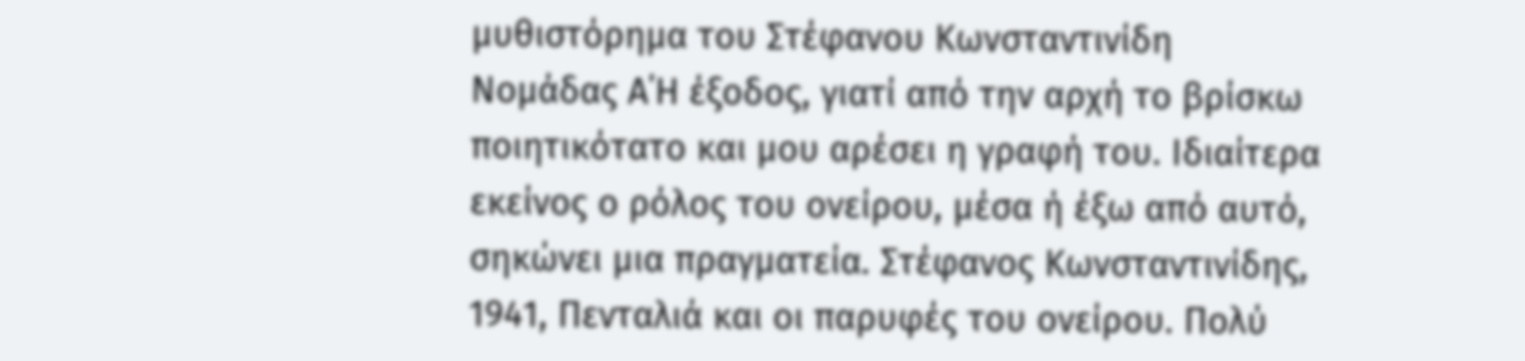μυθιστόρημα του Στέφανου Κωνσταντινίδη Νομάδας Α΄Η έξοδος, γιατί από την αρχή το βρίσκω ποιητικότατο και μου αρέσει η γραφή του. Ιδιαίτερα εκείνος ο ρόλος του ονείρου, μέσα ή έξω από αυτό, σηκώνει μια πραγματεία. Στέφανος Κωνσταντινίδης, 1941, Πενταλιά και οι παρυφές του ονείρου. Πολύ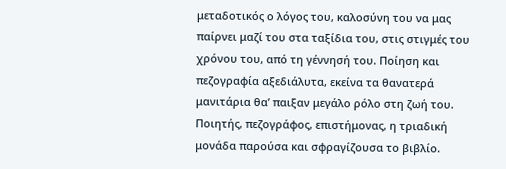μεταδοτικός ο λόγος του, καλοσύνη του να μας παίρνει μαζί του στα ταξίδια του, στις στιγμές του χρόνου του, από τη γέννησή του. Ποίηση και πεζογραφία αξεδιάλυτα, εκείνα τα θανατερά μανιτάρια θα’ παιξαν μεγάλο ρόλο στη ζωή του. Ποιητής, πεζογράφος, επιστήμονας, η τριαδική μονάδα παρούσα και σφραγίζουσα το βιβλίο.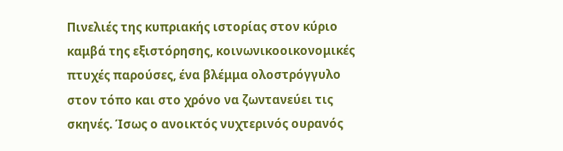Πινελιές της κυπριακής ιστορίας στον κύριο καμβά της εξιστόρησης, κοινωνικοοικονομικές πτυχές παρούσες, ένα βλέμμα ολοστρόγγυλο στον τόπο και στο χρόνο να ζωντανεύει τις σκηνές. Ίσως ο ανοικτός νυχτερινός ουρανός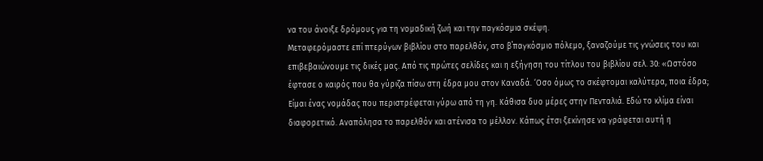να του άνοιξε δρόμους για τη νομαδική ζωή και την παγκόσμια σκέψη.
Μεταφερόμαστε επί πτερύγων βιβλίου στο παρελθόν, στο β΄παγκόσμιο πόλεμο, ξαναζούμε τις γνώσεις του και επιβεβαιώνουμε τις δικές μας. Από τις πρώτες σελίδες και η εξήγηση του τίτλου του βιβλίου σελ. 30: «Ωστόσο έφτασε ο καιρός που θα γύριζα πίσω στη έδρα μου στον Καναδά. ‘Οσο όμως το σκέφτομαι καλύτερα, ποια έδρα; Είμαι ένας νομάδας που περιστρέφεται γύρω από τη γη. Κάθισα δυο μέρες στην Πενταλιά. Εδώ το κλίμα είναι διαφορετικό. Αναπόλησα το παρελθόν και ατένισα το μέλλον. Κάπως έτσι ξεκίνησε να γράφεται αυτή η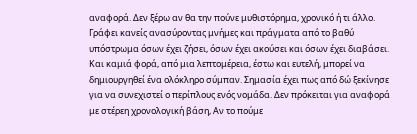αναφορά. Δεν ξέρω αν θα την πούνε μυθιστόρημα, χρονικό ή τι άλλο. Γράφει κανείς ανασύροντας μνήμες και πράγματα από το βαθύ υπόστρωμα όσων έχει ζήσει, όσων έχει ακούσει και όσων έχει διαβάσει. Και καμιά φορά, από μια λεπτομέρεια, έστω και ευτελή, μπορεί να δημιουργηθεί ένα ολόκληρο σύμπαν. Σημασία έχει πως από δώ ξεκίνησε για να συνεχιστεί ο περίπλους ενός νομάδα. Δεν πρόκειται για αναφορά με στέρεη χρονολογική βάση, Αν το πούμε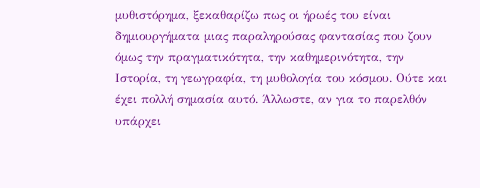μυθιστόρημα, ξεκαθαρίζω πως οι ήρωές του είναι δημιουργήματα μιας παραληρούσας φαντασίας που ζουν όμως την πραγματικότητα, την καθημερινότητα, την Ιστορία, τη γεωγραφία, τη μυθολογία του κόσμου. Ούτε και έχει πολλή σημασία αυτό. Άλλωστε, αν για το παρελθόν υπάρχει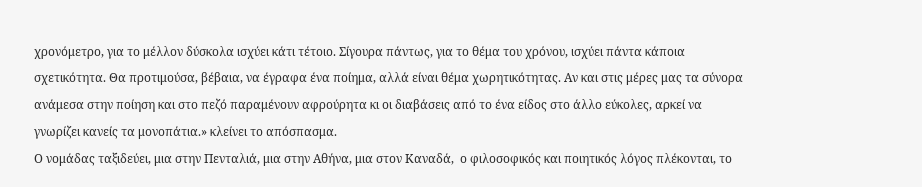χρονόμετρο, για το μέλλον δύσκολα ισχύει κάτι τέτοιο. Σίγουρα πάντως, για το θέμα του χρόνου, ισχύει πάντα κάποια σχετικότητα. Θα προτιμούσα, βέβαια, να έγραφα ένα ποίημα, αλλά είναι θέμα χωρητικότητας. Αν και στις μέρες μας τα σύνορα ανάμεσα στην ποίηση και στο πεζό παραμένουν αφρούρητα κι οι διαβάσεις από το ένα είδος στο άλλο εύκολες, αρκεί να γνωρίζει κανείς τα μονοπάτια.» κλείνει το απόσπασμα.
Ο νομάδας ταξιδεύει, μια στην Πενταλιά, μια στην Αθήνα, μια στον Καναδά,  ο φιλοσοφικός και ποιητικός λόγος πλέκονται, το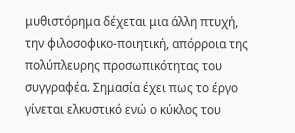μυθιστόρημα δέχεται μια άλλη πτυχή, την φιλοσοφικο-ποιητική, απόρροια της πολύπλευρης προσωπικότητας του συγγραφέα. Σημασία έχει πως το έργο γίνεται ελκυστικό ενώ ο κύκλος του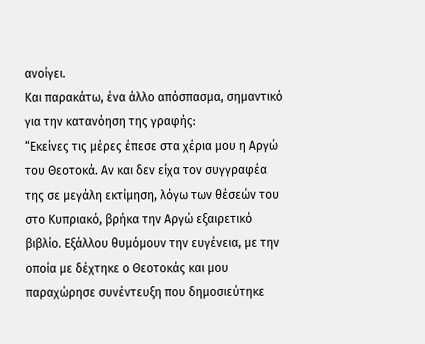ανοίγει.
Και παρακάτω, ένα άλλο απόσπασμα, σημαντικό για την κατανόηση της γραφής:
“Εκείνες τις μέρες έπεσε στα χέρια μου η Αργώ του Θεοτοκά. Αν και δεν είχα τον συγγραφέα της σε μεγάλη εκτίμηση, λόγω των θέσεών του στο Κυπριακό, βρήκα την Αργώ εξαιρετικό βιβλίο. Εξάλλου θυμόμουν την ευγένεια, με την οποία με δέχτηκε ο Θεοτοκάς και μου παραχώρησε συνέντευξη που δημοσιεύτηκε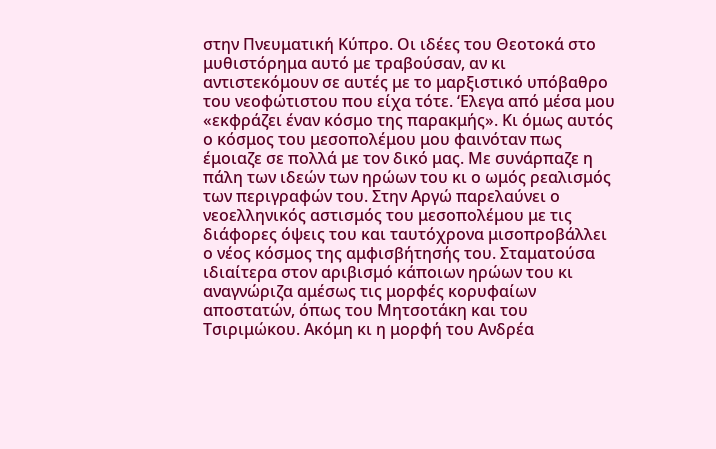στην Πνευματική Κύπρο. Οι ιδέες του Θεοτοκά στο μυθιστόρημα αυτό με τραβούσαν, αν κι αντιστεκόμουν σε αυτές με το μαρξιστικό υπόβαθρο του νεοφώτιστου που είχα τότε. ‘Ελεγα από μέσα μου «εκφράζει έναν κόσμο της παρακμής». Κι όμως αυτός ο κόσμος του μεσοπολέμου μου φαινόταν πως έμοιαζε σε πολλά με τον δικό μας. Με συνάρπαζε η πάλη των ιδεών των ηρώων του κι ο ωμός ρεαλισμός των περιγραφών του. Στην Αργώ παρελαύνει ο νεοελληνικός αστισμός του μεσοπολέμου με τις διάφορες όψεις του και ταυτόχρονα μισοπροβάλλει ο νέος κόσμος της αμφισβήτησής του. Σταματούσα ιδιαίτερα στον αριβισμό κάποιων ηρώων του κι αναγνώριζα αμέσως τις μορφές κορυφαίων αποστατών, όπως του Μητσοτάκη και του Τσιριμώκου. Ακόμη κι η μορφή του Ανδρέα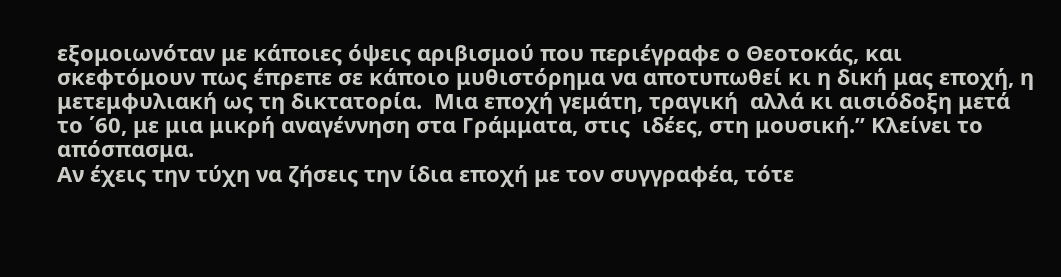εξομοιωνόταν με κάποιες όψεις αριβισμού που περιέγραφε ο Θεοτοκάς, και σκεφτόμουν πως έπρεπε σε κάποιο μυθιστόρημα να αποτυπωθεί κι η δική μας εποχή, η μετεμφυλιακή ως τη δικτατορία.  Μια εποχή γεμάτη, τραγική  αλλά κι αισιόδοξη μετά  το ΄60, με μια μικρή αναγέννηση στα Γράμματα, στις  ιδέες, στη μουσική.” Κλείνει το απόσπασμα.
Αν έχεις την τύχη να ζήσεις την ίδια εποχή με τον συγγραφέα, τότε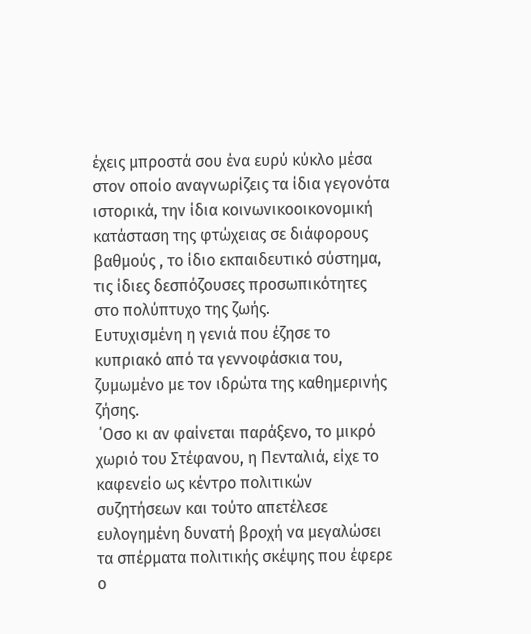έχεις μπροστά σου ένα ευρύ κύκλο μέσα στον οποίο αναγνωρίζεις τα ίδια γεγονότα ιστορικά, την ίδια κοινωνικοοικονομική κατάσταση της φτώχειας σε διάφορους βαθμούς , το ίδιο εκπαιδευτικό σύστημα, τις ίδιες δεσπόζουσες προσωπικότητες στο πολύπτυχο της ζωής.
Ευτυχισμένη η γενιά που έζησε το κυπριακό από τα γεννοφάσκια του, ζυμωμένο με τον ιδρώτα της καθημερινής ζήσης.
 ΄Οσο κι αν φαίνεται παράξενο, το μικρό χωριό του Στέφανου, η Πενταλιά, είχε το καφενείο ως κέντρο πολιτικών συζητήσεων και τούτο απετέλεσε ευλογημένη δυνατή βροχή να μεγαλώσει τα σπέρματα πολιτικής σκέψης που έφερε ο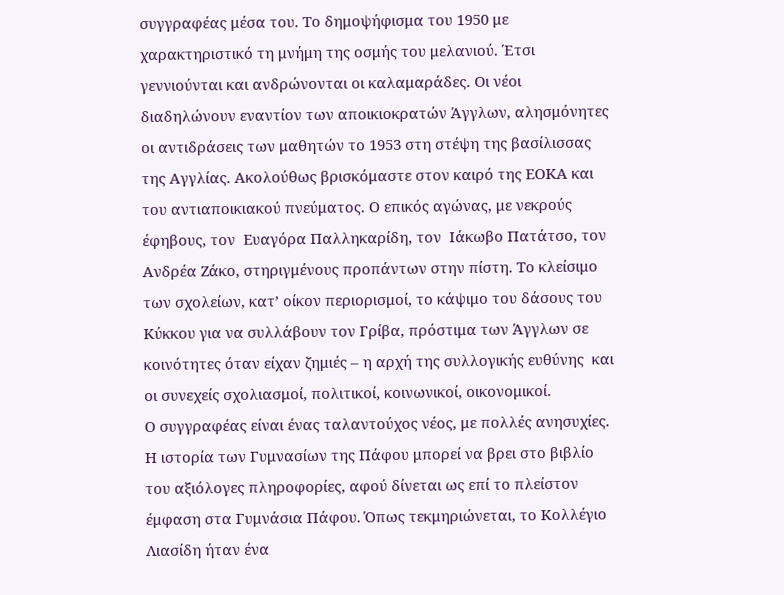συγγραφέας μέσα του. Το δημοψήφισμα του 1950 με χαρακτηριστικό τη μνήμη της οσμής του μελανιού. Έτσι γεννιούνται και ανδρώνονται οι καλαμαράδες. Οι νέοι διαδηλώνουν εναντίον των αποικιοκρατών Άγγλων, αλησμόνητες οι αντιδράσεις των μαθητών το 1953 στη στέψη της βασίλισσας της Αγγλίας. Ακολούθως βρισκόμαστε στον καιρό της ΕΟΚΑ και του αντιαποικιακού πνεύματος. Ο επικός αγώνας, με νεκρούς  έφηβους, τον  Ευαγόρα Παλληκαρίδη, τον  Ιάκωβο Πατάτσο, τον Ανδρέα Ζάκο, στηριγμένους προπάντων στην πίστη. Το κλείσιμο των σχολείων, κατ’ οίκον περιορισμοί, το κάψιμο του δάσους του Κύκκου για να συλλάβουν τον Γρίβα, πρόστιμα των Άγγλων σε κοινότητες όταν είχαν ζημιές – η αρχή της συλλογικής ευθύνης  και οι συνεχείς σχολιασμοί, πολιτικοί, κοινωνικοί, οικονομικοί.
Ο συγγραφέας είναι ένας ταλαντούχος νέος, με πολλές ανησυχίες. Η ιστορία των Γυμνασίων της Πάφου μπορεί να βρει στο βιβλίο του αξιόλογες πληροφορίες, αφού δίνεται ως επί το πλείστον έμφαση στα Γυμνάσια Πάφου. Όπως τεκμηριώνεται, το Κολλέγιο Λιασίδη ήταν ένα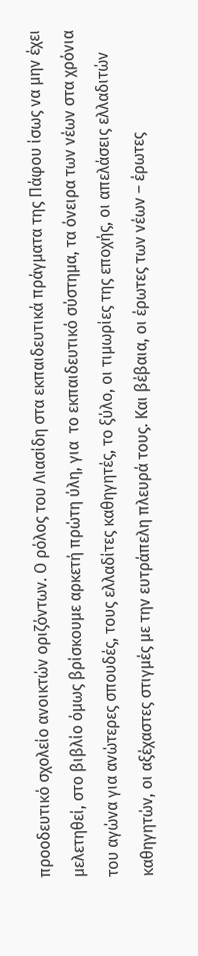προοδευτικό σχολείο ανοικτών οριζόντων. Ο ρόλος του Λιασίδη στα εκπαιδευτικά πράγματα της Πάφου ίσως να μην έχει μελετηθεί, στο βιβλίο όμως βρίσκουμε αρκετή πρώτη ύλη, για  το εκπαιδευτικό σύστημα, τα όνειρα των νέων στα χρόνια του αγώνα για ανώτερες σπουδές, τους ελλαδίτες καθηγητές, το ξύλο, οι τιμωρίες της εποχής, οι απελάσεις ελλαδιτών καθηγητών, οι αξέχαστες στιγμές με την ευτράπελη πλευρά τους. Και βέβαια, οι έρωτες των νέων – έρωτες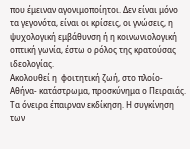που έμειναν αγονιμοποίητοι. Δεν είναι μόνο τα γεγονότα, είναι οι κρίσεις, οι γνώσεις, η ψυχολογική εμβάθυνση ή η κοινωνιολογική οπτική γωνία, έστω ο ρόλος της κρατούσας ιδεολογίας.
Ακολουθεί η  φοιτητική ζωή, στο πλοίο- Αθήνα- κατάστρωμα, προσκύνημα ο Πειραιάς.  Τα όνειρα έπαιρναν εκδίκηση. Η συγκίνηση των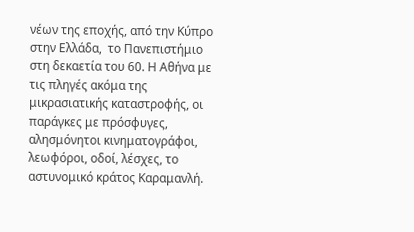νέων της εποχής, από την Κύπρο στην Ελλάδα,  το Πανεπιστήμιο στη δεκαετία του 60. Η Αθήνα με τις πληγές ακόμα της μικρασιατικής καταστροφής, οι παράγκες με πρόσφυγες, αλησμόνητοι κινηματογράφοι, λεωφόροι, οδοί, λέσχες, το αστυνομικό κράτος Καραμανλή.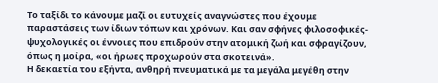Το ταξίδι το κάνουμε μαζί οι ευτυχείς αναγνώστες που έχουμε παραστάσεις των ίδιων τόπων και χρόνων. Και σαν σφήνες φιλοσοφικές- ψυχολογικές οι έννοιες που επιδρούν στην ατομική ζωή και σφραγίζουν, όπως η μοίρα, «οι ήρωες προχωρούν στα σκοτεινά».
Η δεκαετία του εξήντα, ανθηρή πνευματικά με τα μεγάλα μεγέθη στην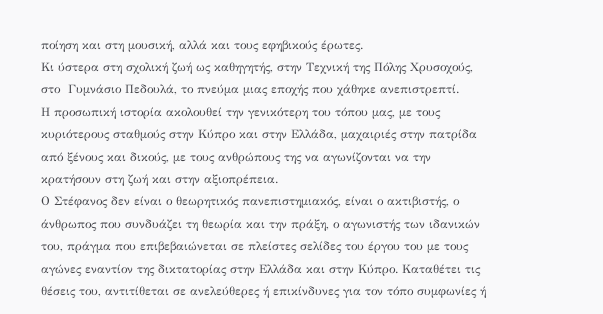ποίηση και στη μουσική, αλλά και τους εφηβικούς έρωτες.
Κι ύστερα στη σχολική ζωή ως καθηγητής, στην Τεχνική της Πόλης Χρυσοχούς, στο  Γυμνάσιο Πεδουλά, το πνεύμα μιας εποχής που χάθηκε ανεπιστρεπτί.
Η προσωπική ιστορία ακολουθεί την γενικότερη του τόπου μας, με τους κυριότερους σταθμούς στην Κύπρο και στην Ελλάδα, μαχαιριές στην πατρίδα από ξένους και δικούς, με τους ανθρώπους της να αγωνίζονται να την κρατήσουν στη ζωή και στην αξιοπρέπεια.
Ο Στέφανος δεν είναι ο θεωρητικός πανεπιστημιακός, είναι ο ακτιβιστής, ο άνθρωπος που συνδυάζει τη θεωρία και την πράξη, ο αγωνιστής των ιδανικών του, πράγμα που επιβεβαιώνεται σε πλείστες σελίδες του έργου του με τους αγώνες εναντίον της δικτατορίας στην Ελλάδα και στην Κύπρο. Καταθέτει τις θέσεις του, αντιτίθεται σε ανελεύθερες ή επικίνδυνες για τον τόπο συμφωνίες ή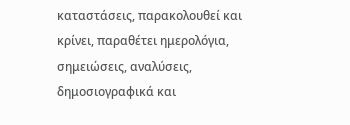καταστάσεις, παρακολουθεί και κρίνει, παραθέτει ημερολόγια, σημειώσεις, αναλύσεις, δημοσιογραφικά και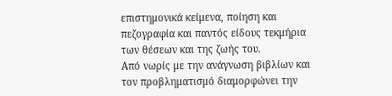επιστημονικά κείμενα, ποίηση και πεζογραφία και παντός είδους τεκμήρια των θέσεων και της ζωής του.
Από νωρίς με την ανάγνωση βιβλίων και τον προβληματισμό διαμορφώνει την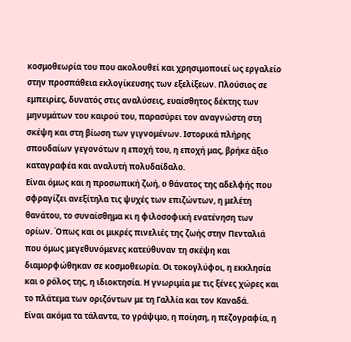κοσμοθεωρία του που ακολουθεί και χρησιμοποιεί ως εργαλείο στην προσπάθεια εκλογίκευσης των εξελίξεων. Πλούσιος σε εμπειρίες, δυνατός στις αναλύσεις, ευαίσθητος δέκτης των μηνυμάτων του καιρού του, παρασύρει τον αναγνώστη στη σκέψη και στη βίωση των γιγνομένων. Ιστορικά πλήρης σπουδαίων γεγονότων η εποχή του, η εποχή μας, βρήκε άξιο καταγραφέα και αναλυτή πολυδαίδαλο.
Είναι όμως και η προσωπική ζωή, ο θάνατος της αδελφής που σφραγίζει ανεξίτηλα τις ψυχές των επιζώντων, η μελέτη θανάτου, το συναίσθημα κι η φιλοσοφική ενατένηση των ορίων. Όπως και οι μικρές πινελιές της ζωής στην Πενταλιά που όμως μεγεθυνόμενες κατεύθυναν τη σκέψη και διαμορφώθηκαν σε κοσμοθεωρία. Οι τοκογλύφοι, η εκκλησία και ο ρόλος της, η ιδιοκτησία. Η γνωριμία με τις ξένες χώρες και το πλάτεμα των οριζόντων με τη Γαλλία και τον Καναδά.
Είναι ακόμα τα τάλαντα, το γράψιμο, η ποίηση, η πεζογραφία, η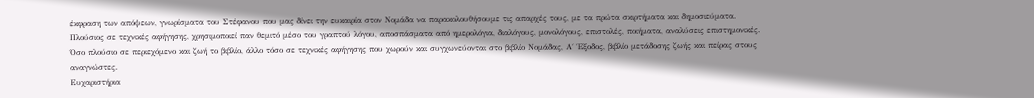έκφραση των απόψεων, γνωρίσματα του Στέφανου που μας δίνει την ευκαιρία στον Νομάδα να παρακολουθήσουμε τις απαρχές τους, με τα πρώτα σκιρτήματα και δημοσιεύματα.
Πλούσιος σε τεχνικές αφήγησης, χρησιμοποιεί παν θεμιτό μέσο του γραπτού λόγου, αποσπάσματα από ημερολόγια, διαλόγους, μονολόγους, επιστολές, ποιήματα, αναλύσεις επιστημονικές. Όσο πλούσιο σε περιεχόμενο και ζωή το βιβλίο, άλλο τόσο σε τεχνικές αφήγησης που χωρούν και συγχωνεύονται στο βιβλίο Νομάδας, Α΄ Έξοδος, βιβλίο μετάδοσης ζωής και πείρας στους αναγνώστες.
Ευχαριστήρια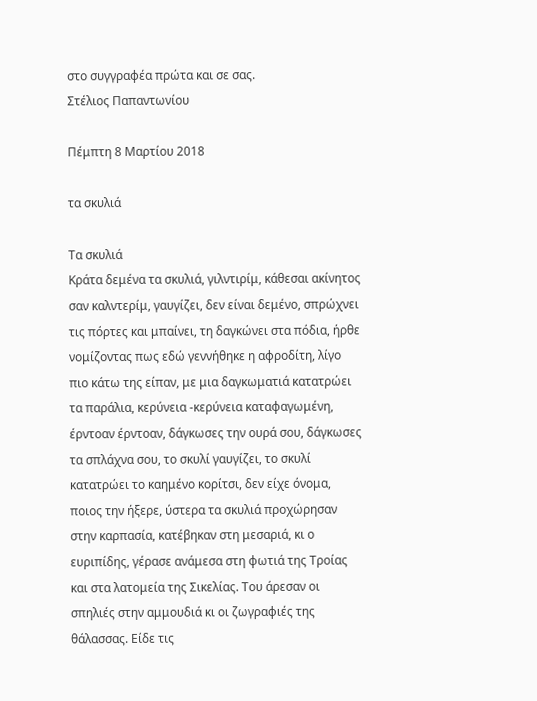στο συγγραφέα πρώτα και σε σας.
Στέλιος Παπαντωνίου

Πέμπτη 8 Μαρτίου 2018

τα σκυλιά

Τα σκυλιά
Κράτα δεμένα τα σκυλιά, γιλντιρίμ, κάθεσαι ακίνητος σαν καλντερίμ, γαυγίζει, δεν είναι δεμένο, σπρώχνει τις πόρτες και μπαίνει, τη δαγκώνει στα πόδια, ήρθε νομίζοντας πως εδώ γεννήθηκε η αφροδίτη, λίγο πιο κάτω της είπαν, με μια δαγκωματιά κατατρώει τα παράλια, κερύνεια -κερύνεια καταφαγωμένη, έρντοαν έρντοαν, δάγκωσες την ουρά σου, δάγκωσες τα σπλάχνα σου, το σκυλί γαυγίζει, το σκυλί κατατρώει το καημένο κορίτσι, δεν είχε όνομα, ποιος την ήξερε, ύστερα τα σκυλιά προχώρησαν στην καρπασία, κατέβηκαν στη μεσαριά, κι ο ευριπίδης, γέρασε ανάμεσα στη φωτιά της Tροίας και στα λατομεία της Σικελίας. Tου άρεσαν οι σπηλιές στην αμμουδιά κι οι ζωγραφιές της θάλασσας. Eίδε τις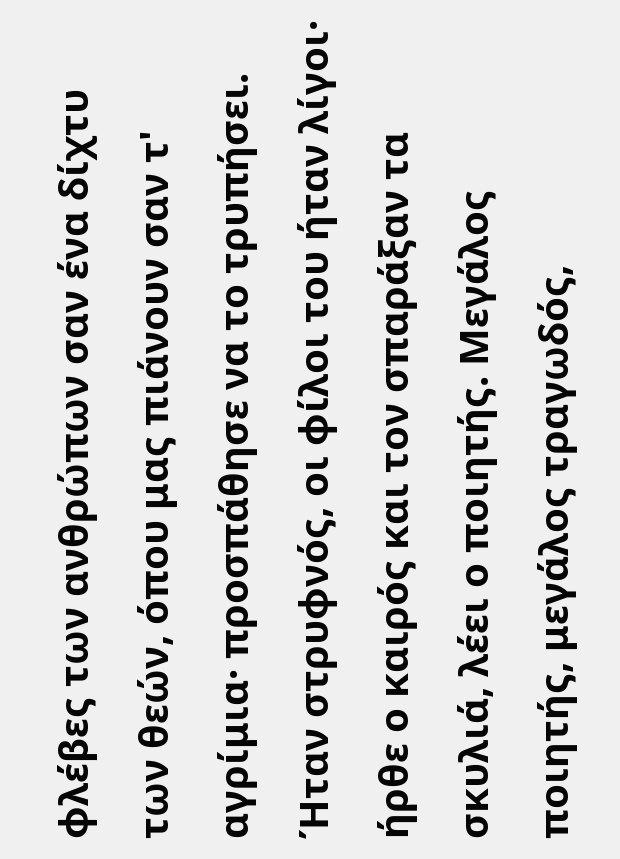φλέβες των ανθρώπων σαν ένα δίχτυ των θεών, όπου μας πιάνουν σαν τ' αγρίμια· προσπάθησε να το τρυπήσει. Ήταν στρυφνός, οι φίλοι του ήταν λίγοι· ήρθε ο καιρός και τον σπαράξαν τα σκυλιά, λέει ο ποιητής. Μεγάλος ποιητής, μεγάλος τραγωδός,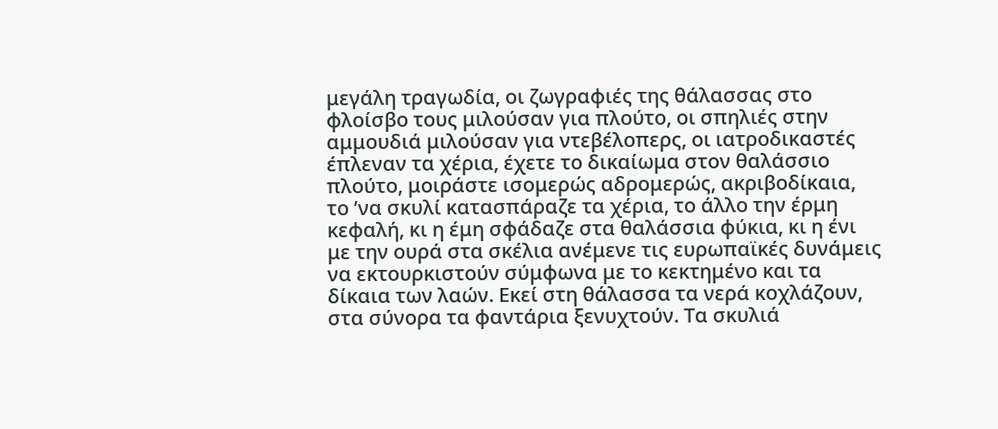μεγάλη τραγωδία, οι ζωγραφιές της θάλασσας στο φλοίσβο τους μιλούσαν για πλούτο, οι σπηλιές στην αμμουδιά μιλούσαν για ντεβέλοπερς, οι ιατροδικαστές έπλεναν τα χέρια, έχετε το δικαίωμα στον θαλάσσιο πλούτο, μοιράστε ισομερώς αδρομερώς, ακριβοδίκαια, το ’να σκυλί κατασπάραζε τα χέρια, το άλλο την έρμη κεφαλή, κι η έμη σφάδαζε στα θαλάσσια φύκια, κι η ένι με την ουρά στα σκέλια ανέμενε τις ευρωπαϊκές δυνάμεις να εκτουρκιστούν σύμφωνα με το κεκτημένο και τα δίκαια των λαών. Εκεί στη θάλασσα τα νερά κοχλάζουν, στα σύνορα τα φαντάρια ξενυχτούν. Τα σκυλιά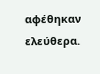αφέθηκαν ελεύθερα.